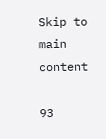Skip to main content

93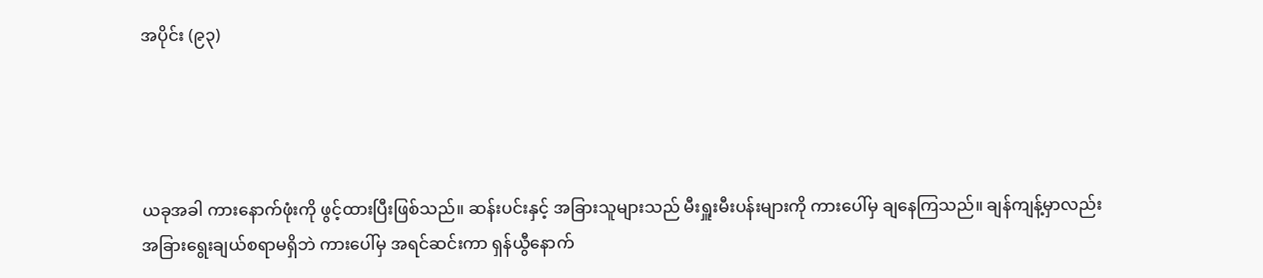အပိုင်း (၉၃)




ယခုအခါ ကားနောက်ဖုံးကို ဖွင့်ထားပြီးဖြစ်သည်။ ဆန်းပင်းနှင့် အခြားသူများသည် မီးရှူးမီးပန်းများကို ကားပေါ်မှ ချနေကြသည်။ ချန်ကျန့်မှာလည်း အခြားရွေးချယ်စရာမရှိဘဲ ကားပေါ်မှ အရင်ဆင်းကာ ရှန်ယွီနောက်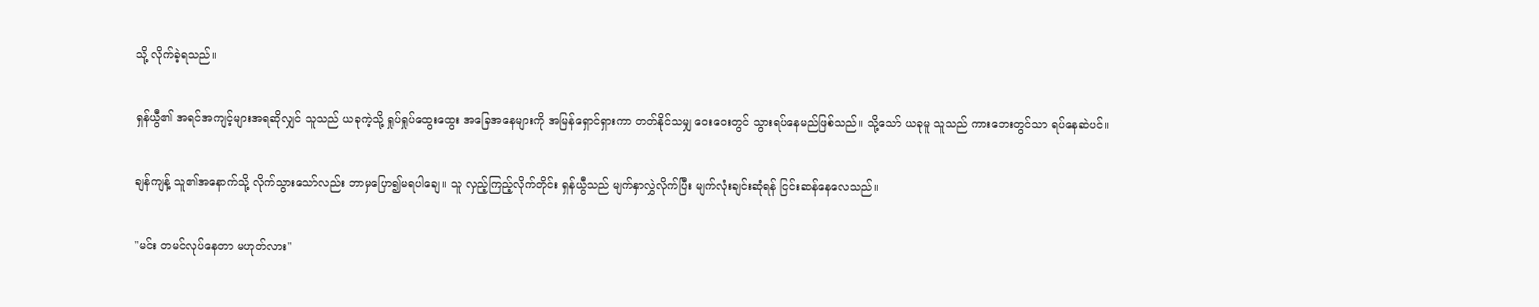သို့ လိုက်ခဲ့ရသည်။

ရှန်ယွီ၏ အရင်အကျင့်များအရဆိုလျှင် သူသည် ယခုကဲ့သို့ ရှုပ်ရှုပ်ထွေးထွေး အခြေအနေများကို အမြန်ရှောင်ရှားကာ တတ်နိုင်သမျှ ဝေးဝေးတွင် သွားရပ်နေမည်ဖြစ်သည်။ သို့သော် ယခုမူ သူသည် ကားဘေးတွင်သာ ရပ်နေဆဲပင်။

ချန်ကျန့် သူ၏အနောက်သို့ လိုက်သွားသော်လည်း ဘာမှပြော၍မရပါချေ။ သူ လှည့်ကြည့်လိုက်တိုင်း ရှန်ယွီသည် မျက်နှာလွှဲလိုက်ပြီး မျက်လုံးချင်းဆုံရန် ငြင်းဆန်နေလေသည်။

"မင်း တမင်လုပ်နေတာ မဟုတ်လား"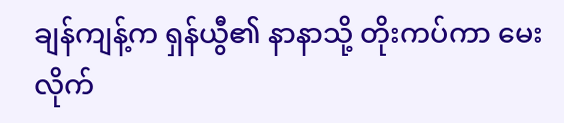ချန်ကျန့်က ရှန်ယွီ၏ နာနာသို့ တိုးကပ်ကာ မေးလိုက်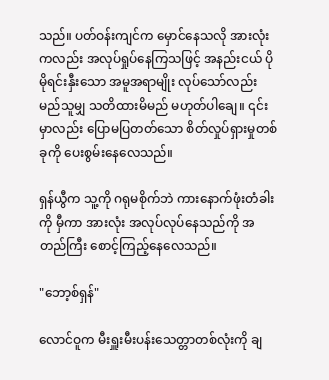သည်။ ပတ်ဝန်းကျင်က မှောင်နေသလို အားလုံးကလည်း အလုပ်ရှုပ်နေကြသဖြင့် အနည်းငယ် ပိုမိုရင်းနှီးသော အမူအရာမျိုး လုပ်သော်လည်း မည်သူမျှ သတိထားမိမည် မဟုတ်ပါချေ။ ၎င်းမှာလည်း ပြောမပြတတ်သော စိတ်လှုပ်ရှားမှုတစ်ခုကို ပေးစွမ်းနေလေသည်။

ရှန်ယွီက သူ့ကို ဂရုမစိုက်ဘဲ ကားနောက်ဖုံးတံခါးကို မှီကာ အားလုံး အလုပ်လုပ်နေသည်ကို အတည်ကြီး စောင့်ကြည့်နေလေသည်။

"ဘော့စ်ရှန်"

လောင်ဝူက မီးရှူးမီးပန်းသေတ္တာတစ်လုံးကို ချ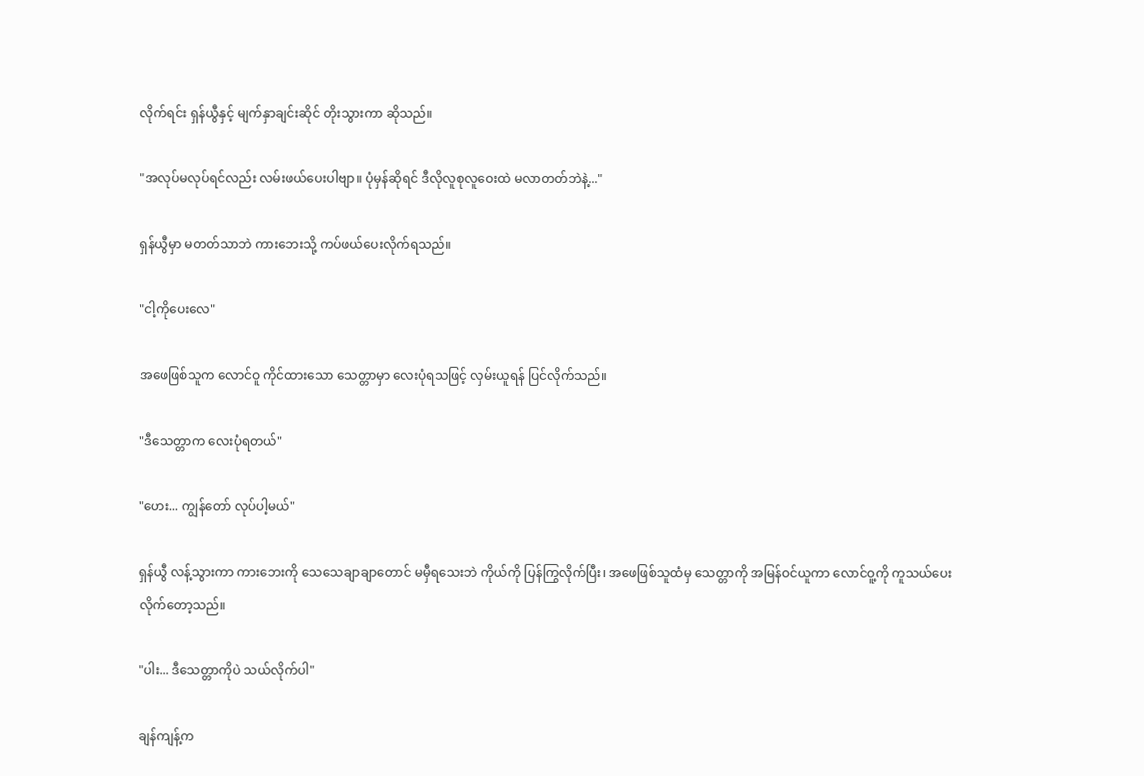လိုက်ရင်း ရှန်ယွီနှင့် မျက်နှာချင်းဆိုင် တိုးသွားကာ ဆိုသည်။

"အလုပ်မလုပ်ရင်လည်း လမ်းဖယ်ပေးပါဗျာ။ ပုံမှန်ဆိုရင် ဒီလိုလူစုလူဝေးထဲ မလာတတ်ဘဲနဲ့..."

ရှန်ယွီမှာ မတတ်သာဘဲ ကားဘေးသို့ ကပ်ဖယ်ပေးလိုက်ရသည်။

"ငါ့ကိုပေးလေ"

အဖေဖြစ်သူက လောင်ဝူ ကိုင်ထားသော သေတ္တာမှာ လေးပုံရသဖြင့် လှမ်းယူရန် ပြင်လိုက်သည်။

"ဒီသေတ္တာက လေးပုံရတယ်"

"ဟေး... ကျွန်တော် လုပ်ပါ့မယ်"

ရှန်ယွီ လန့်သွားကာ ကားဘေးကို သေသေချာချာတောင် မမှီရသေးဘဲ ကိုယ်ကို ပြန်ကြွလိုက်ပြီး၊ အဖေဖြစ်သူထံမှ သေတ္တာကို အမြန်ဝင်ယူကာ လောင်ဝူ့ကို ကူသယ်ပေးလိုက်တော့သည်။

"ပါး... ဒီသေတ္တာကိုပဲ သယ်လိုက်ပါ"

ချန်ကျန့်က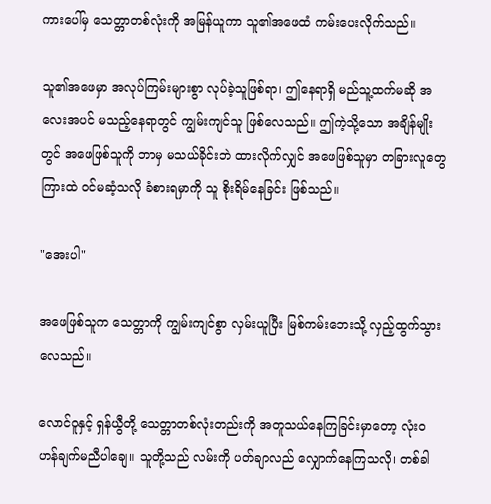ကားပေါ်မှ သေတ္တာတစ်လုံးကို အမြန်ယူကာ သူ၏အဖေထံ ကမ်းပေးလိုက်သည်။

သူ၏အဖေမှာ အလုပ်ကြမ်းများစွာ လုပ်ခဲ့သူဖြစ်ရာ၊ ဤနေရာရှိ မည်သူ့ထက်မဆို အလေးအပင် မသည့်နေရာတွင် ကျွမ်းကျင်သူ ဖြစ်လေသည်။ ဤကဲ့သို့သော အချိန်မျိုးတွင် အဖေဖြစ်သူကို ဘာမှ မသယ်ခိုင်းဘဲ ထားလိုက်လျှင် အဖေဖြစ်သူမှာ တခြားလူတွေကြားထဲ ဝင်မဆံ့သလို ခံစားရမှာကို သူ စိုးရိမ်နေခြင်း ဖြစ်သည်။

"အေးပါ"

အဖေဖြစ်သူက သေတ္တာကို ကျွမ်းကျင်စွာ လှမ်းယူပြီး မြစ်ကမ်းဘေးသို့ လှည့်ထွက်သွားလေသည်။

လောင်ဝူနှင့် ရှန်ယွီတို့ သေတ္တာတစ်လုံးတည်းကို အတူသယ်နေကြခြင်းမှာတော့ လုံးဝ ဟန်ချက်မညီပါချေ။ သူတို့သည် လမ်းကို ပတ်ချာလည် လျှောက်နေကြသလို၊ တစ်ခါ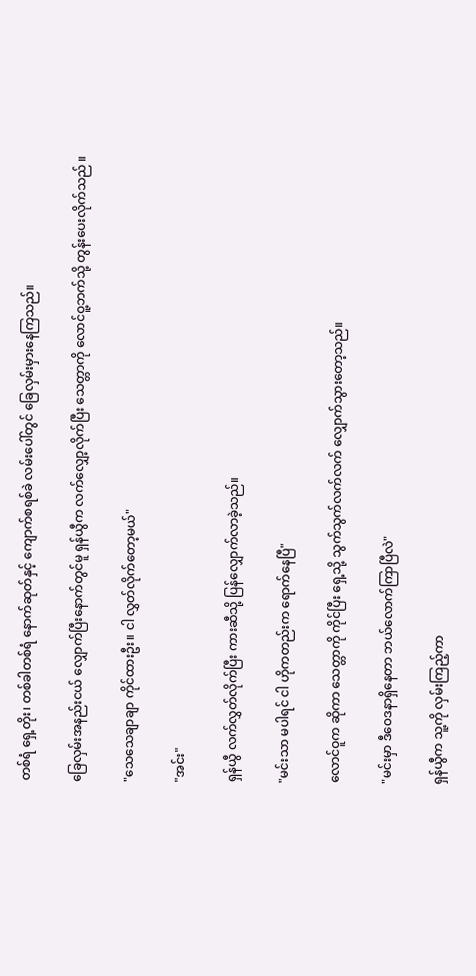တစ်ရံ ရှေ့တိုး၊ တစ်ခါတစ်ရံ နောက်ဆုတ်နှင့် ကျောက်စရစ်ခဲ လမ်းပေါ်တွင် ခြေလှမ်းမှားနေကြသည်။

ခြေလှမ်းအနည်းငယ် လျှောက်ပြီးနောက်တွင်မူ ရှန်ယွီက လက်လျှော့လိုက်ပြီး သေတ္တာကို လောင်ဝူ့ဘက်သို့ တွန်းပေးလိုက်သည် ။

"သေသေချာချာ ကိုင်ထားဦး။ ငါ လွှတ်လိုက်တော့မယ်"

"အင်း"

ရှန်ယွီ လက်လွှတ်လိုက်ပြီး ကားဆီသို့ ပြန်လျှောက်လာခဲ့သည်။

"မင်းသာ မပါရင် ငါ ဟိုကတည်းက ရောက်နေပြီ"

လောင်ဝူက ဆိုကာ သေတ္တာကို ကိုင်ပြီး ရှေ့သို့ သွက်သွက်လက်လက် လျှောက်သွားတော့သည်။

"မင်းမှာ ဒီဝေဒနာရှိနေတာ ဘယ်လောက်ကြာပြီလဲ"

ရှန်ယွီက သူ့ကို လှမ်းကြည့်ကာ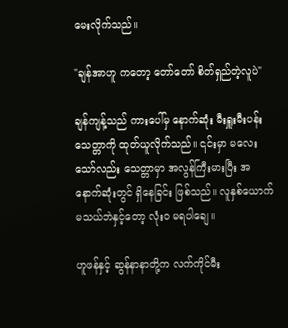မေးလိုက်သည်။

"ချန်အာဟူ ကတော့ တော်တော် စိတ်ရှည်တဲ့လူပဲ"

ချန်ကျန့်သည် ကားပေါ်မှ နောက်ဆုံး မီးရှူးမီးပန်းသေတ္တာကို ထုတ်ယူလိုက်သည်။ ၎င်းမှာ မလေးသော်လည်း သေတ္တာမှာ အလွန်ကြီးမားပြီး အနောက်ဆုံးတွင် ရှိနေခြင်း ဖြစ်သည်။ လူနှစ်ယောက် မသယ်ဘဲနှင့်တော့ လုံးဝ မရပါချေ။

ဟူဖန်နှင့် ဆွန်နာနာတို့က လက်ကိုင်မီး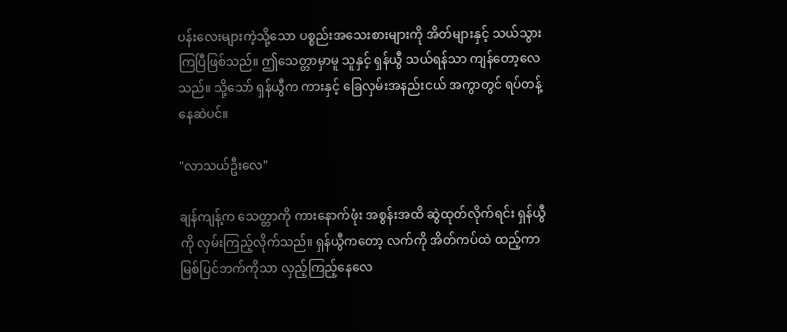ပန်းလေးများကဲ့သို့သော ပစ္စည်းအသေးစားများကို အိတ်များနှင့် သယ်သွားကြပြီဖြစ်သည်။ ဤသေတ္တာမှာမူ သူနှင့် ရှန်ယွီ သယ်ရန်သာ ကျန်တော့လေသည်။ သို့သော် ရှန်ယွီက ကားနှင့် ခြေလှမ်းအနည်းငယ် အကွာတွင် ရပ်တန့်နေဆဲပင်။

"လာသယ်ဦးလေ"

ချန်ကျန့်က သေတ္တာကို ကားနောက်ဖုံး အစွန်းအထိ ဆွဲထုတ်လိုက်ရင်း ရှန်ယွီကို လှမ်းကြည့်လိုက်သည်။ ရှန်ယွီကတော့ လက်ကို အိတ်ကပ်ထဲ ထည့်ကာ မြစ်ပြင်ဘက်ကိုသာ လှည့်ကြည့်နေလေ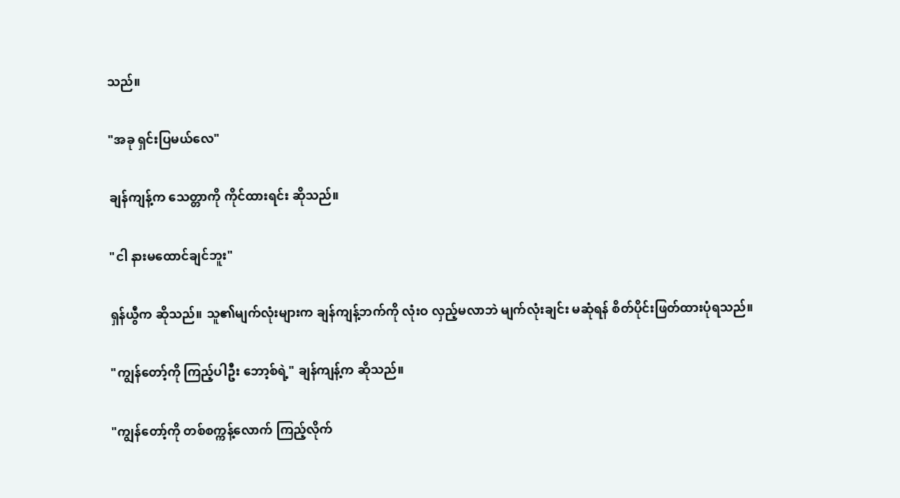သည်။

"အခု ရှင်းပြမယ်လေ"

ချန်ကျန့်က သေတ္တာကို ကိုင်ထားရင်း ဆိုသည်။

"ငါ နားမထောင်ချင်ဘူး"

ရှန်ယွီက ဆိုသည်။ သူ၏မျက်လုံးများက ချန်ကျန့်ဘက်ကို လုံးဝ လှည့်မလာဘဲ မျက်လုံးချင်း မဆုံရန် စိတ်ပိုင်းဖြတ်ထားပုံရသည်။

"ကျွန်တော့်ကို ကြည့်ပါဦး ဘော့စ်ရဲ့" ချန်ကျန့်က ဆိုသည်။

"ကျွန်တော့်ကို တစ်စက္ကန့်လောက် ကြည့်လိုက်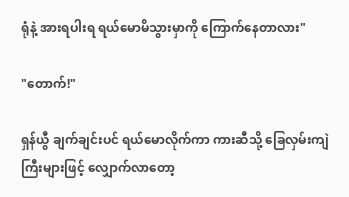ရုံနဲ့ အားရပါးရ ရယ်မောမိသွားမှာကို ကြောက်နေတာလား"

"တောက်!"

ရှန်ယွီ ချက်ချင်းပင် ရယ်မောလိုက်ကာ ကားဆီသို့ ခြေလှမ်းကျဲကြီးများဖြင့် လျှောက်လာတော့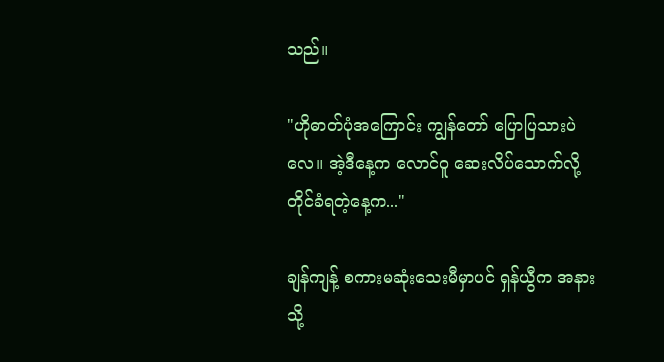သည်။

"ဟိုဓာတ်ပုံအကြောင်း ကျွန်တော် ပြောပြသားပဲလေ။ အဲ့ဒီနေ့က လောင်ဝူ ဆေးလိပ်သောက်လို့ တိုင်ခံရတဲ့နေ့က..."

ချန်ကျန့် စကားမဆုံးသေးမီမှာပင် ရှန်ယွီက အနားသို့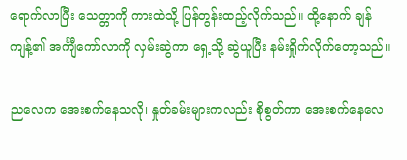ရောက်လာပြီး သေတ္တာကို ကားထဲသို့ ပြန်တွန်းထည့်လိုက်သည်။ ထို့နောက် ချန်ကျန့်၏ အင်္ကျီကော်လာကို လှမ်းဆွဲကာ ရှေ့သို့ ဆွဲယူပြီး နမ်းရှိုက်လိုက်တော့သည်။

ညလေက အေးစက်နေသလို၊ နှုတ်ခမ်းများကလည်း စိုစွတ်ကာ အေးစက်နေလေ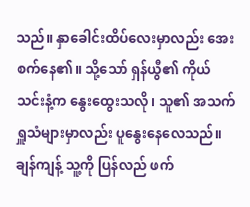သည်။ နှာခေါင်းထိပ်လေးမှာလည်း အေးစက်နေ၏။ သို့သော် ရှန်ယွီ၏ ကိုယ်သင်းနံ့က နွေးထွေးသလို၊ သူ၏ အသက်ရှူသံများမှာလည်း ပူနွေးနေလေသည်။ ချန်ကျန့် သူ့ကို ပြန်လည် ဖက်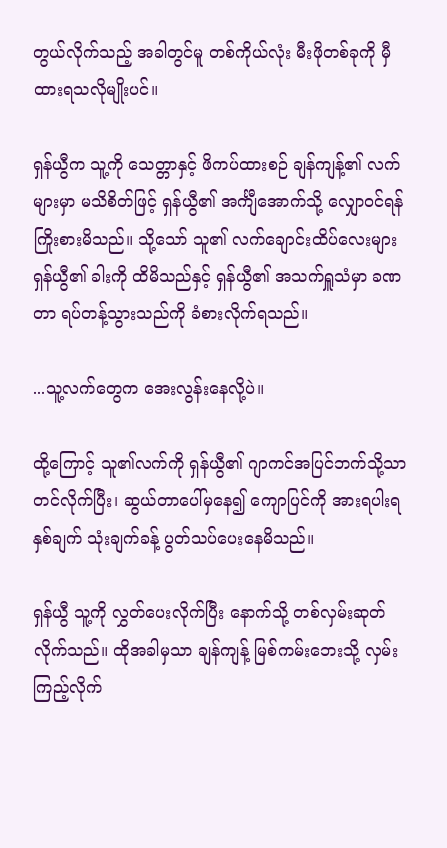တွယ်လိုက်သည့် အခါတွင်မူ တစ်ကိုယ်လုံး မီးဖိုတစ်ခုကို မှီထားရသလိုမျိုးပင်။

ရှန်ယွီက သူ့ကို သေတ္တာနှင့် ဖိကပ်ထားစဉ် ချန်ကျန့်၏ လက်များမှာ မသိစိတ်ဖြင့် ရှန်ယွီ၏ အင်္ကျီအောက်သို့ လျှောဝင်ရန် ကြိုးစားမိသည်။ သို့သော် သူ၏ လက်ချောင်းထိပ်လေးများ ရှန်ယွီ၏ ခါးကို ထိမိသည်နှင့် ရှန်ယွီ၏ အသက်ရှူသံမှာ ခဏတာ ရပ်တန့်သွားသည်ကို ခံစားလိုက်ရသည်။

...သူ့လက်တွေက အေးလွန်းနေလို့ပဲ။

ထို့ကြောင့် သူ၏လက်ကို ရှန်ယွီ၏ ဂျာကင်အပြင်ဘက်သို့သာ တင်လိုက်ပြီး၊ ဆွယ်တာပေါ်မှနေ၍ ကျောပြင်ကို အားရပါးရ နှစ်ချက် သုံးချက်ခန့် ပွတ်သပ်ပေးနေမိသည်။

ရှန်ယွီ သူ့ကို လွှတ်ပေးလိုက်ပြီး နောက်သို့ တစ်လှမ်းဆုတ်လိုက်သည်။ ထိုအခါမှသာ ချန်ကျန့် မြစ်ကမ်းဘေးသို့ လှမ်းကြည့်လိုက်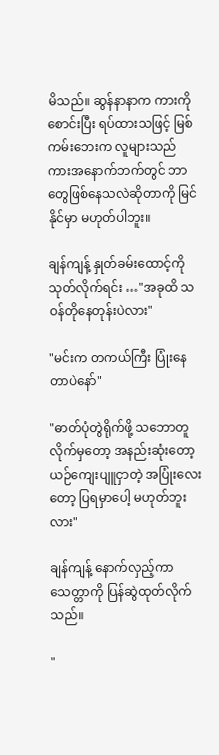မိသည်။ ဆွန်နာနာက ကားကို စောင်းပြီး ရပ်ထားသဖြင့် မြစ်ကမ်းဘေးက လူများသည် ကားအနောက်ဘက်တွင် ဘာတွေဖြစ်နေသလဲဆိုတာကို မြင်နိုင်မှာ မဟုတ်ပါဘူး။

ချန်ကျန့် နှုတ်ခမ်းထောင့်ကို သုတ်လိုက်ရင်း …"အခုထိ သဝန်တိုနေတုန်းပဲလား"

"မင်းက တကယ်ကြီး ပြုံးနေတာပဲနော်"

"ဓာတ်ပုံတွဲရိုက်ဖို့ သဘောတူလိုက်မှတော့ အနည်းဆုံးတော့ ယဉ်ကျေးပျူငှာတဲ့ အပြုံးလေးတော့ ပြရမှာပေါ့ မဟုတ်ဘူးလား"

ချန်ကျန့် နောက်လှည့်ကာ သေတ္တာကို ပြန်ဆွဲထုတ်လိုက်သည်။

"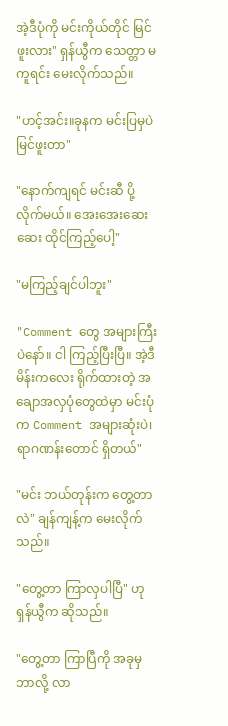အဲ့ဒီပုံကို မင်းကိုယ်တိုင် မြင်ဖူးလား" ရှန်ယွီက သေတ္တာ မကူရင်း မေးလိုက်သည်။

"ဟင့်အင်း။ခုနက မင်းပြမှပဲ မြင်ဖူးတာ"

"နောက်ကျရင် မင်းဆီ ပို့လိုက်မယ်။ အေးအေးဆေးဆေး ထိုင်ကြည့်ပေါ့"

"မကြည့်ချင်ပါဘူး"

"Comment တွေ အများကြီးပဲနော်။ ငါ ကြည့်ပြီးပြီ။ အဲ့ဒီမိန်းကလေး ရိုက်ထားတဲ့ အချောအလှပုံတွေထဲမှာ မင်းပုံက Comment အများဆုံးပဲ၊ ရာဂဏန်းတောင် ရှိတယ်"

"မင်း ဘယ်တုန်းက တွေ့တာလဲ" ချန်ကျန့်က မေးလိုက်သည်။

"တွေ့တာ ကြာလှပါပြီ" ဟု ရှန်ယွီက ဆိုသည်။

"တွေ့တာ ကြာပြီကို အခုမှ ဘာလို့ လာ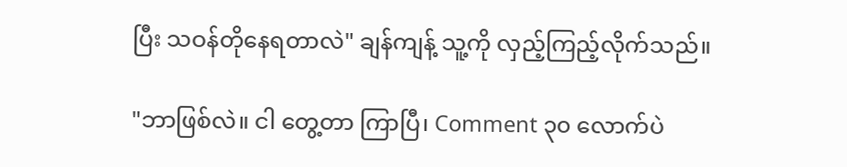ပြီး သဝန်တိုနေရတာလဲ" ချန်ကျန့် သူ့ကို လှည့်ကြည့်လိုက်သည်။

"ဘာဖြစ်လဲ။ ငါ တွေ့တာ ကြာပြီ၊ Comment ၃၀ လောက်ပဲ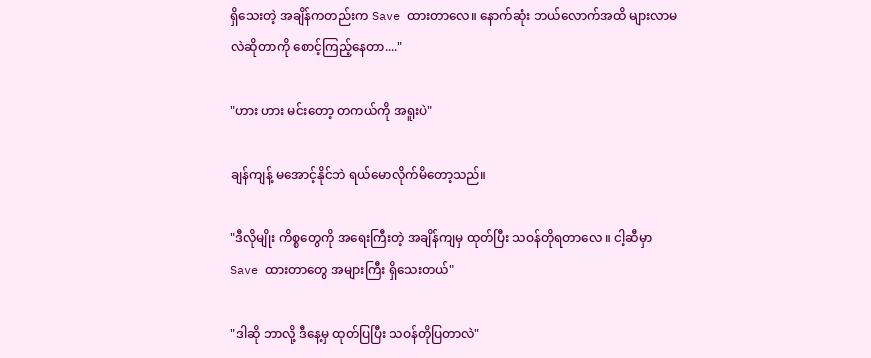ရှိသေးတဲ့ အချိန်ကတည်းက Save ထားတာလေ။ နောက်ဆုံး ဘယ်လောက်အထိ များလာမလဲဆိုတာကို စောင့်ကြည့်နေတာ...."

"ဟား ဟား မင်းတော့ တကယ်ကို အရူးပဲ"

ချန်ကျန့် မအောင့်နိုင်ဘဲ ရယ်မောလိုက်မိတော့သည်။

"ဒီလိုမျိုး ကိစ္စတွေကို အရေးကြီးတဲ့ အချိန်ကျမှ ထုတ်ပြီး သဝန်တိုရတာလေ ။ ငါ့ဆီမှာ Save ထားတာတွေ အများကြီး ရှိသေးတယ်"

"ဒါဆို ဘာလို့ ဒီနေ့မှ ထုတ်ပြပြီး သဝန်တိုပြတာလဲ"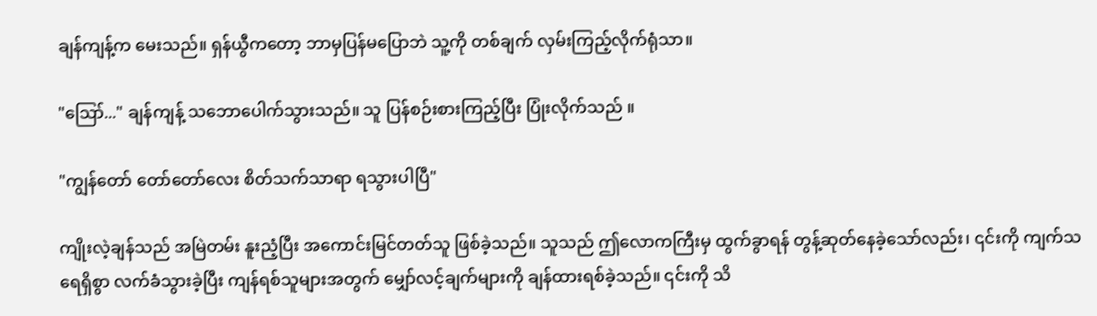ချန်ကျန့်က မေးသည်။ ရှန်ယွီကတော့ ဘာမှပြန်မပြောဘဲ သူ့ကို တစ်ချက် လှမ်းကြည့်လိုက်ရုံသာ။

"ဪ..." ချန်ကျန့် သဘောပေါက်သွားသည်။ သူ ပြန်စဉ်းစားကြည့်ပြီး ပြုံးလိုက်သည် ။

"ကျွန်တော် တော်တော်လေး စိတ်သက်သာရာ ရသွားပါပြီ"

ကျိုးလဲ့ချန်သည် အမြဲတမ်း နူးညံ့ပြီး အကောင်းမြင်တတ်သူ ဖြစ်ခဲ့သည်။ သူသည် ဤလောကကြီးမှ ထွက်ခွာရန် တွန့်ဆုတ်နေခဲ့သော်လည်း၊ ၎င်းကို ကျက်သရေရှိစွာ လက်ခံသွားခဲ့ပြီး ကျန်ရစ်သူများအတွက် မျှော်လင့်ချက်များကို ချန်ထားရစ်ခဲ့သည်။ ၎င်းကို သိ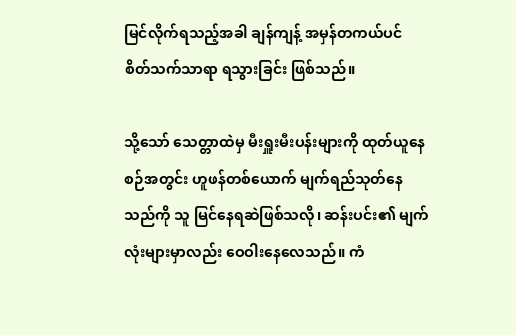မြင်လိုက်ရသည့်အခါ ချန်ကျန့် အမှန်တကယ်ပင် စိတ်သက်သာရာ ရသွားခြင်း ဖြစ်သည်။

သို့သော် သေတ္တာထဲမှ မီးရှူးမီးပန်းများကို ထုတ်ယူနေစဉ်အတွင်း ဟူဖန်တစ်ယောက် မျက်ရည်သုတ်နေသည်ကို သူ မြင်နေရဆဲဖြစ်သလို၊ ဆန်းပင်း၏ မျက်လုံးများမှာလည်း ဝေဝါးနေလေသည်။ ကံ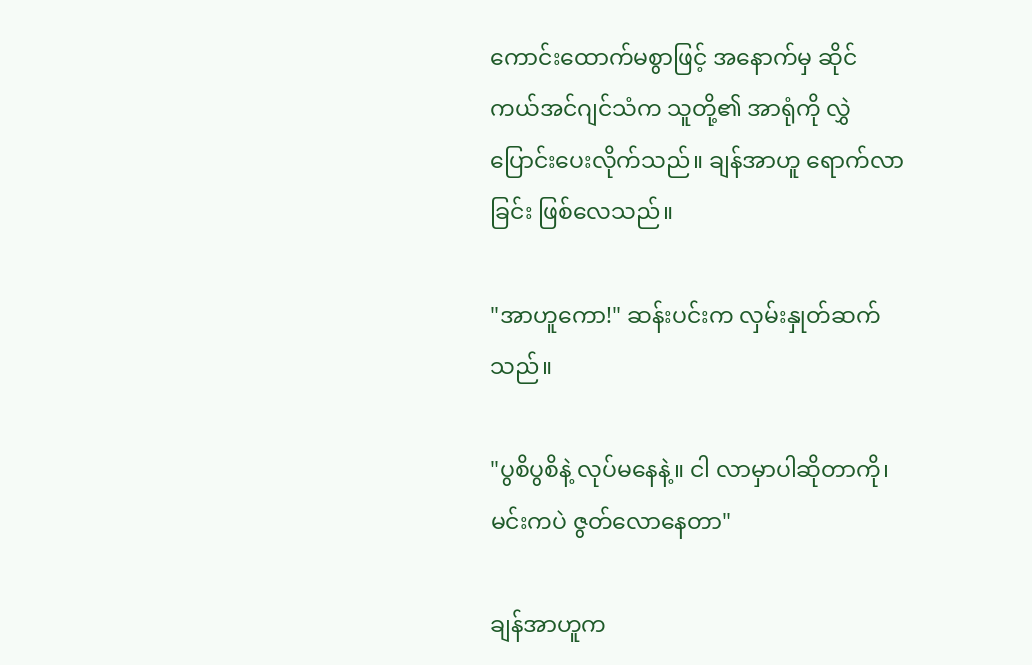ကောင်းထောက်မစွာဖြင့် အနောက်မှ ဆိုင်ကယ်အင်ဂျင်သံက သူတို့၏ အာရုံကို လွှဲပြောင်းပေးလိုက်သည်။ ချန်အာဟူ ရောက်လာခြင်း ဖြစ်လေသည်။

"အာဟူကော!" ဆန်းပင်းက လှမ်းနှုတ်ဆက်သည်။

"ပွစိပွစိနဲ့ လုပ်မနေနဲ့။ ငါ လာမှာပါဆိုတာကို၊ မင်းကပဲ ဇွတ်လောနေတာ"

ချန်အာဟူက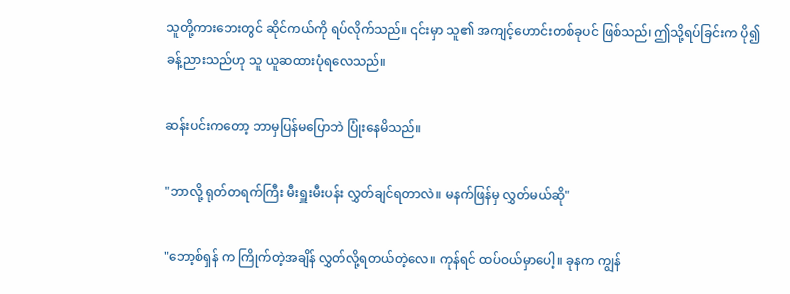သူတို့ကားဘေးတွင် ဆိုင်ကယ်ကို ရပ်လိုက်သည်။ ၎င်းမှာ သူ၏ အကျင့်ဟောင်းတစ်ခုပင် ဖြစ်သည်၊ ဤသို့ရပ်ခြင်းက ပို၍ ခန့်ညားသည်ဟု သူ ယူဆထားပုံရလေသည်။

ဆန်းပင်းကတော့ ဘာမှပြန်မပြောဘဲ ပြုံးနေမိသည်။

"ဘာလို့ ရုတ်တရက်ကြီး မီးရှူးမီးပန်း လွှတ်ချင်ရတာလဲ။ မနက်ဖြန်မှ လွှတ်မယ်ဆို"

"ဘော့စ်ရှန် က ကြိုက်တဲ့အချိန် လွှတ်လို့ရတယ်တဲ့လေ။ ကုန်ရင် ထပ်ဝယ်မှာပေါ့။ ခုနက ကျွန်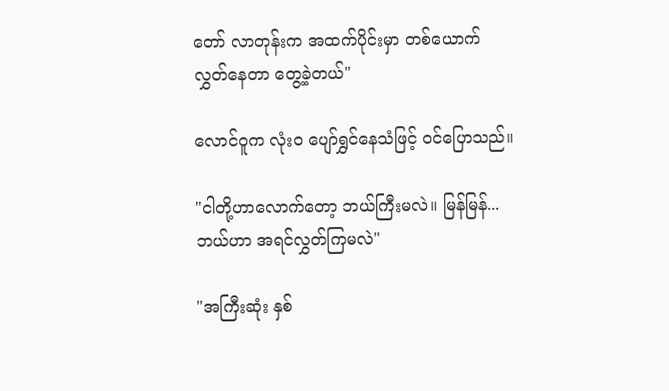တော် လာတုန်းက အထက်ပိုင်းမှာ တစ်ယောက် လွှတ်နေတာ တွေ့ခဲ့တယ်"

လောင်ဝူက လုံးဝ ပျော်ရွှင်နေသံဖြင့် ဝင်ပြောသည်။

"ငါတို့ဟာလောက်တော့ ဘယ်ကြီးမလဲ။ မြန်မြန်... ဘယ်ဟာ အရင်လွှတ်ကြမလဲ"

"အကြီးဆုံး နှစ်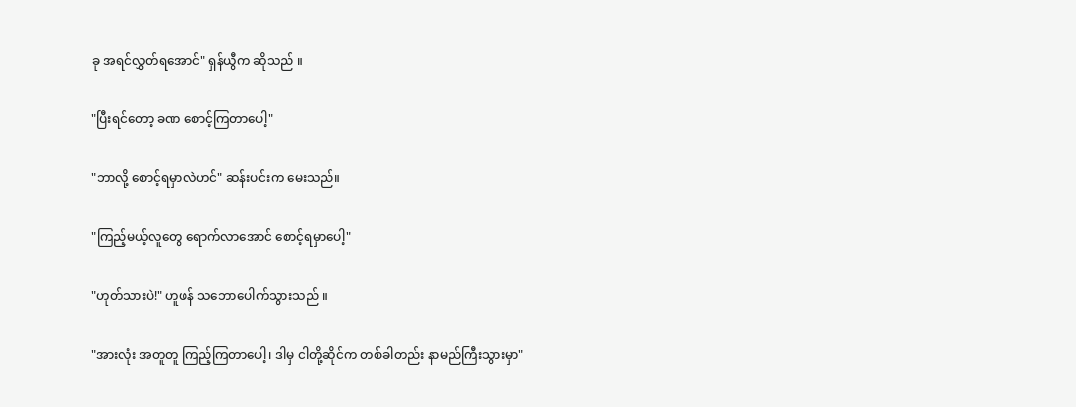ခု အရင်လွှတ်ရအောင်" ရှန်ယွီက ဆိုသည် ။

"ပြီးရင်တော့ ခဏ စောင့်ကြတာပေါ့"

"ဘာလို့ စောင့်ရမှာလဲဟင်" ဆန်းပင်းက မေးသည်။

"ကြည့်မယ့်လူတွေ ရောက်လာအောင် စောင့်ရမှာပေါ့"

"ဟုတ်သားပဲ!" ဟူဖန် သဘောပေါက်သွားသည် ။

"အားလုံး အတူတူ ကြည့်ကြတာပေါ့၊ ဒါမှ ငါတို့ဆိုင်က တစ်ခါတည်း နာမည်ကြီးသွားမှာ"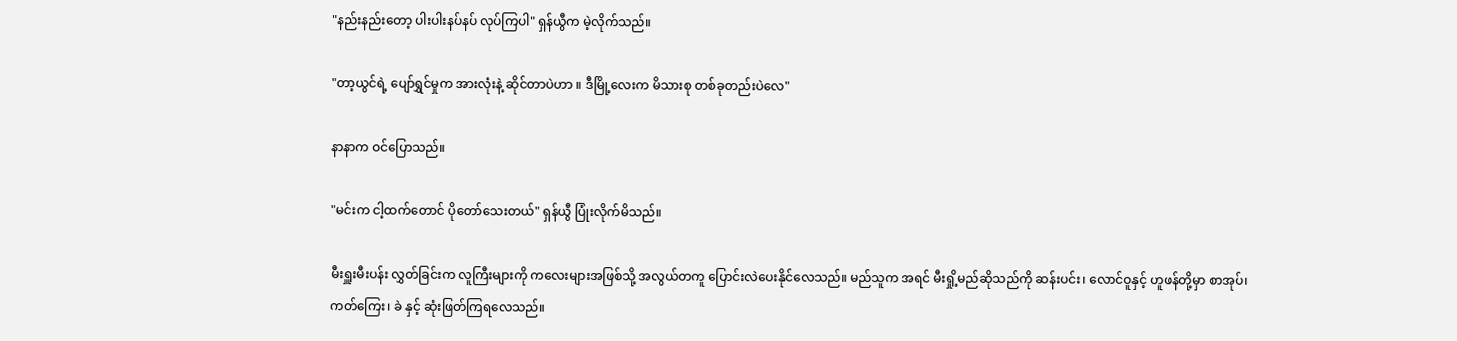"နည်းနည်းတော့ ပါးပါးနပ်နပ် လုပ်ကြပါ" ရှန်ယွီက မဲ့လိုက်သည်။

"တာ့ယွင်ရဲ့ ပျော်ရွှင်မှုက အားလုံးနဲ့ ဆိုင်တာပဲဟာ ။ ဒီမြို့လေးက မိသားစု တစ်ခုတည်းပဲလေ"

နာနာက ဝင်ပြောသည်။

"မင်းက ငါ့ထက်တောင် ပိုတော်သေးတယ်" ရှန်ယွီ ပြုံးလိုက်မိသည်။

မီးရှူးမီးပန်း လွှတ်ခြင်းက လူကြီးများကို ကလေးများအဖြစ်သို့ အလွယ်တကူ ပြောင်းလဲပေးနိုင်လေသည်။ မည်သူက အရင် မီးရှို့မည်ဆိုသည်ကို ဆန်းပင်း၊ လောင်ဝူနှင့် ဟူဖန်တို့မှာ စာအုပ်၊ ကတ်ကြေး၊ ခဲ နှင့် ဆုံးဖြတ်ကြရလေသည်။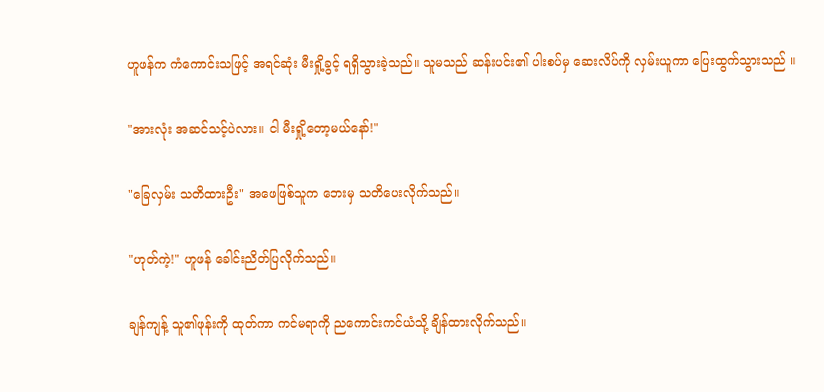ဟူဖန်က ကံကောင်းသဖြင့် အရင်ဆုံး မီးရှို့ခွင့် ရရှိသွားခဲ့သည်။ သူမသည် ဆန်းပင်း၏ ပါးစပ်မှ ဆေးလိပ်ကို လှမ်းယူကာ ပြေးထွက်သွားသည် ။

"အားလုံး အဆင်သင့်ပဲလား။ ငါ မီးရှို့တော့မယ်နော်!"

"ခြေလှမ်း သတိထားဦး" အဖေဖြစ်သူက ဘေးမှ သတိပေးလိုက်သည်။

"ဟုတ်ကဲ့!" ဟူဖန် ခေါင်းညိတ်ပြလိုက်သည်။

ချန်ကျန့် သူ၏ဖုန်းကို ထုတ်ကာ ကင်မရာကို ညကောင်းကင်ယံသို့ ချိန်ထားလိုက်သည်။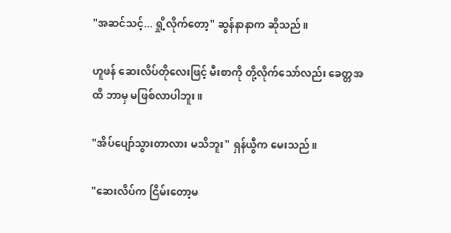"အဆင်သင့်... ရှို့လိုက်တော့" ဆွန်နာနာက ဆိုသည်။

ဟူဖန် ဆေးလိပ်တိုလေးဖြင့် မီးစာကို တို့လိုက်သော်လည်း ခေတ္တအထိ ဘာမှ မဖြစ်လာပါဘူး။

"အိပ်ပျော်သွားတာလား မသိဘူး" ရှန်ယွီက မေးသည်။

"ဆေးလိပ်က ငြိမ်းတော့မ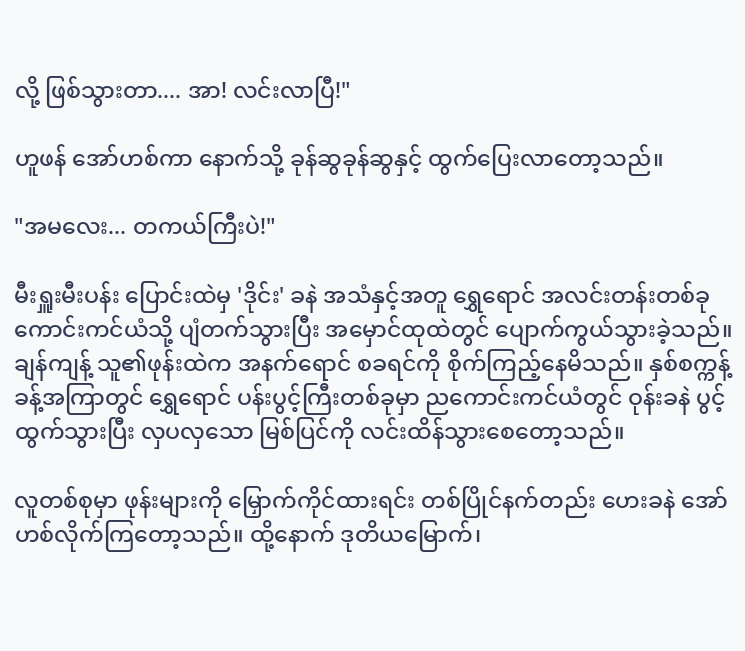လို့ ဖြစ်သွားတာ.... အာ! လင်းလာပြီ!"

ဟူဖန် အော်ဟစ်ကာ နောက်သို့ ခုန်ဆွခုန်ဆွနှင့် ထွက်ပြေးလာတော့သည်။

"အမလေး... တကယ်ကြီးပဲ!"

မီးရှူးမီးပန်း ပြောင်းထဲမှ 'ဒိုင်း' ခနဲ အသံနှင့်အတူ ရွှေရောင် အလင်းတန်းတစ်ခု ကောင်းကင်ယံသို့ ပျံတက်သွားပြီး အမှောင်ထုထဲတွင် ပျောက်ကွယ်သွားခဲ့သည်။ ချန်ကျန့် သူ၏ဖုန်းထဲက အနက်ရောင် စခရင်ကို စိုက်ကြည့်နေမိသည်။ နှစ်စက္ကန့်ခန့်အကြာတွင် ရွှေရောင် ပန်းပွင့်ကြီးတစ်ခုမှာ ညကောင်းကင်ယံတွင် ဝုန်းခနဲ ပွင့်ထွက်သွားပြီး လှပလှသော မြစ်ပြင်ကို လင်းထိန်သွားစေတော့သည်။

လူတစ်စုမှာ ဖုန်းများကို မြှောက်ကိုင်ထားရင်း တစ်ပြိုင်နက်တည်း ဟေးခနဲ အော်ဟစ်လိုက်ကြတော့သည်။ ထို့နောက် ဒုတိယမြောက်၊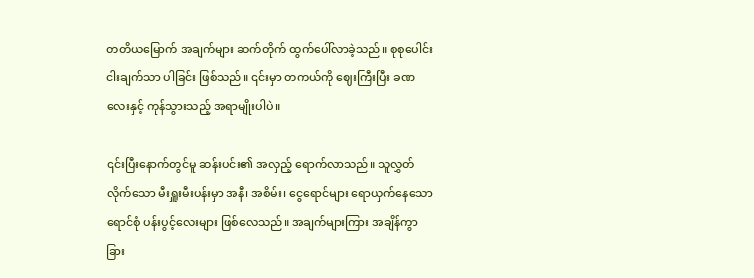တတိယမြောက် အချက်များ ဆက်တိုက် ထွက်ပေါ်လာခဲ့သည်။ စုစုပေါင်း ငါးချက်သာ ပါခြင်း ဖြစ်သည်။ ၎င်းမှာ တကယ်ကို ဈေးကြီးပြီး ခဏလေးနှင့် ကုန်သွားသည့် အရာမျိုးပါပဲ။

၎င်းပြီးနောက်တွင်မူ ဆန်းပင်း၏ အလှည့် ရောက်လာသည်။ သူလွှတ်လိုက်သော မီးရှူးမီးပန်းမှာ အနီ၊ အစိမ်း၊ ငွေရောင်များ ရောယှက်နေသော ရောင်စုံ ပန်းပွင့်လေးများ ဖြစ်လေသည်။ အချက်များကြား အချိန်ကွာခြား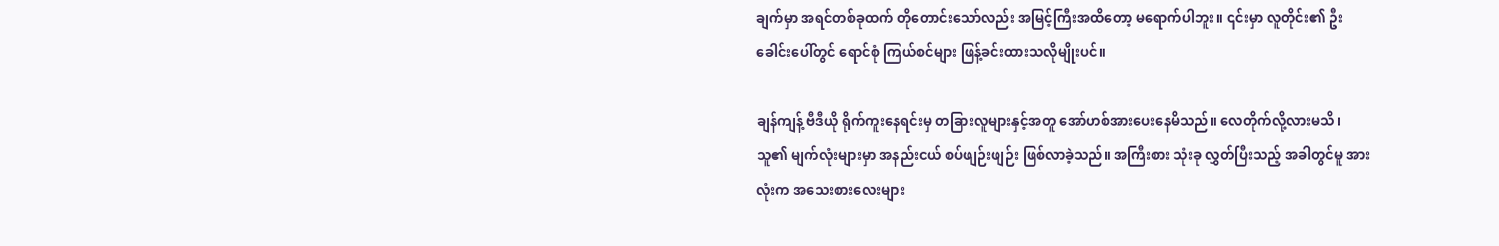ချက်မှာ အရင်တစ်ခုထက် တိုတောင်းသော်လည်း အမြင့်ကြီးအထိတော့ မရောက်ပါဘူး။ ၎င်းမှာ လူတိုင်း၏ ဦးခေါင်းပေါ်တွင် ရောင်စုံ ကြယ်စင်များ ဖြန့်ခင်းထားသလိုမျိုးပင်။

ချန်ကျန့် ဗီဒီယို ရိုက်ကူးနေရင်းမှ တခြားလူများနှင့်အတူ အော်ဟစ်အားပေးနေမိသည်။ လေတိုက်လို့လားမသိ၊ သူ၏ မျက်လုံးများမှာ အနည်းငယ် စပ်ဖျဉ်းဖျဉ်း ဖြစ်လာခဲ့သည်။ အကြီးစား သုံးခု လွှတ်ပြီးသည့် အခါတွင်မူ အားလုံးက အသေးစားလေးများ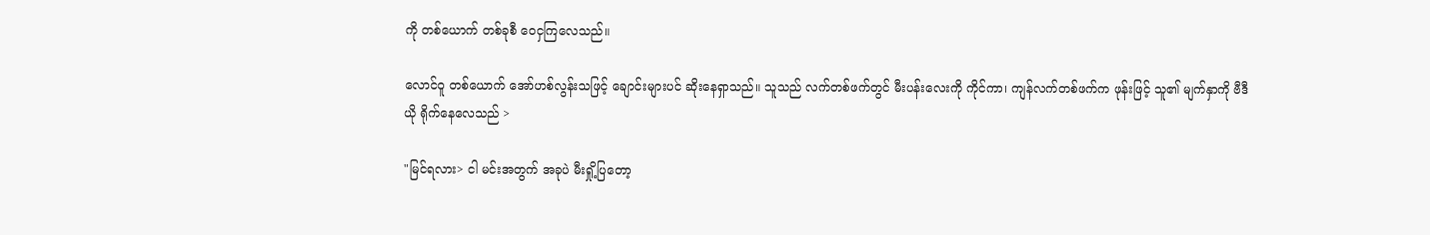ကို တစ်ယောက် တစ်ခုစီ ဝေငှကြလေသည်။

လောင်ဝူ တစ်ယောက် အော်ဟစ်လွန်းသဖြင့် ချောင်းများပင် ဆိုးနေရှာသည်။ သူသည် လက်တစ်ဖက်တွင် မီးပန်းလေးကို ကိုင်ကာ၊ ကျန်လက်တစ်ဖက်က ဖုန်းဖြင့် သူ၏ မျက်နှာကို ဗီဒီယို ရိုက်နေလေသည် >

"မြင်ရလား> ငါ မင်းအတွက် အခုပဲ မီးရှို့ပြတော့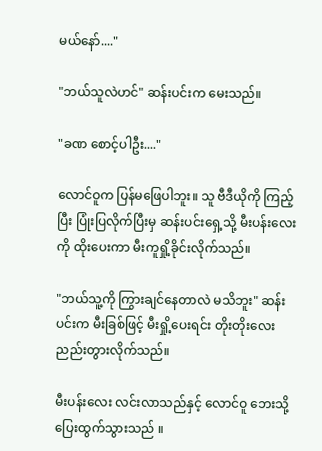မယ်နော်...."

"ဘယ်သူလဲဟင်" ဆန်းပင်းက မေးသည်။

"ခဏ စောင့်ပါဦး...."

လောင်ဝူက ပြန်မဖြေပါဘူး။ သူ ဗီဒီယိုကို ကြည့်ပြီး ပြုံးပြလိုက်ပြီးမှ ဆန်းပင်းရှေ့သို့ မီးပန်းလေးကို ထိုးပေးကာ မီးကူရှို့ခိုင်းလိုက်သည်။

"ဘယ်သူ့ကို ကြွားချင်နေတာလဲ မသိဘူး" ဆန်းပင်းက မီးခြစ်ဖြင့် မီးရှို့ပေးရင်း တိုးတိုးလေး ညည်းတွားလိုက်သည်။

မီးပန်းလေး လင်းလာသည်နှင့် လောင်ဝူ ဘေးသို့ ပြေးထွက်သွားသည် ။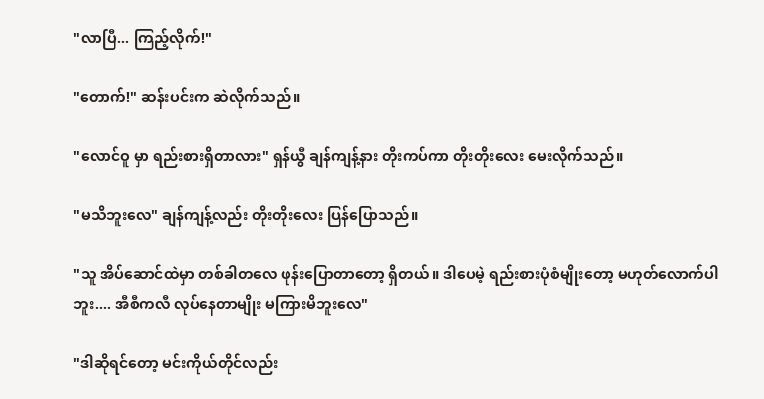"လာပြီ... ကြည့်လိုက်!"

"တောက်!" ဆန်းပင်းက ဆဲလိုက်သည်။

"လောင်ဝူ မှာ ရည်းစားရှိတာလား" ရှန်ယွီ ချန်ကျန့်နား တိုးကပ်ကာ တိုးတိုးလေး မေးလိုက်သည်။

"မသိဘူးလေ" ချန်ကျန့်လည်း တိုးတိုးလေး ပြန်ပြောသည်။

"သူ အိပ်ဆောင်ထဲမှာ တစ်ခါတလေ ဖုန်းပြောတာတော့ ရှိတယ်။ ဒါပေမဲ့ ရည်းစားပုံစံမျိုးတော့ မဟုတ်လောက်ပါဘူး.... အီစီကလီ လုပ်နေတာမျိုး မကြားမိဘူးလေ"

"ဒါဆိုရင်တော့ မင်းကိုယ်တိုင်လည်း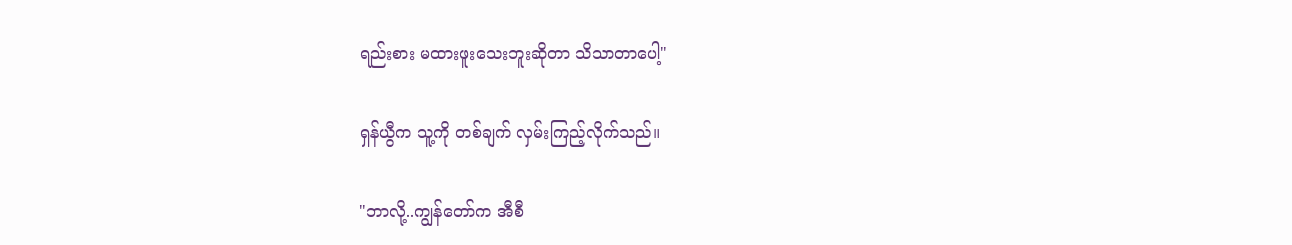ရည်းစား မထားဖူးသေးဘူးဆိုတာ သိသာတာပေါ့"

ရှန်ယွီက သူ့ကို တစ်ချက် လှမ်းကြည့်လိုက်သည်။

"ဘာလို့..ကျွန်တော်က အီစီ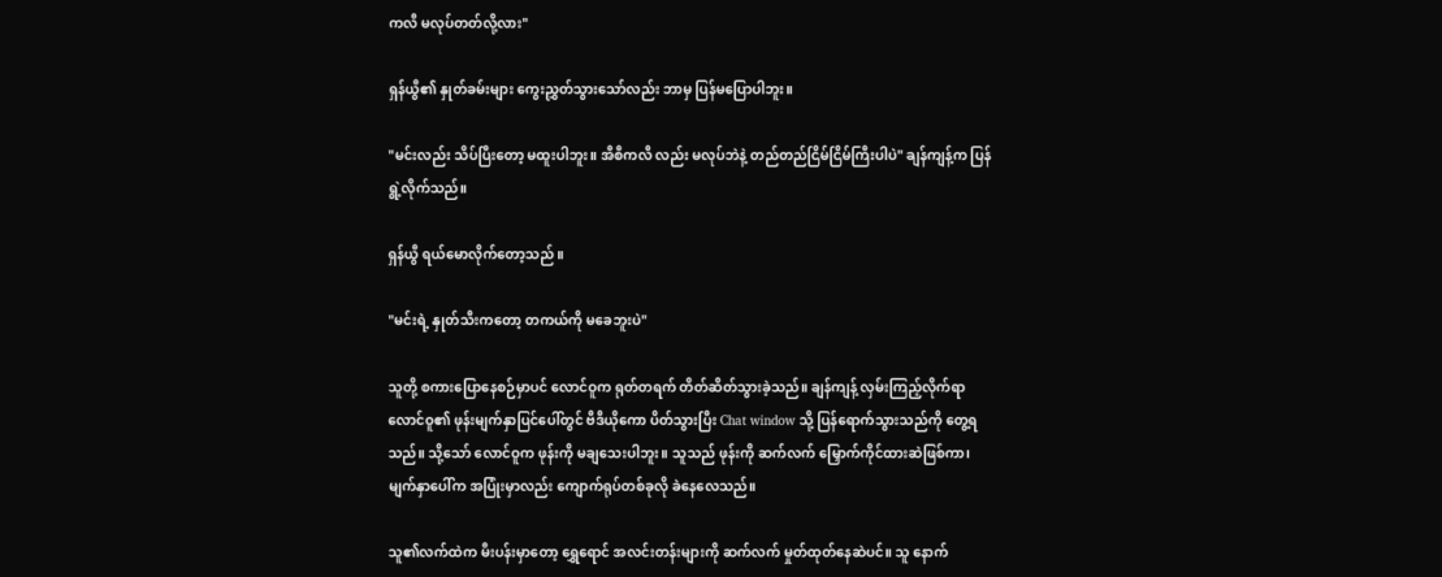ကလီ မလုပ်တတ်လို့လား"

ရှန်ယွီ၏ နှုတ်ခမ်းများ ကွေးညွှတ်သွားသော်လည်း ဘာမှ ပြန်မပြောပါဘူး။

"မင်းလည်း သိပ်ပြီးတော့ မထူးပါဘူး။ အီစီကလီ လည်း မလုပ်ဘဲနဲ့ တည်တည်ငြိမ်ငြိမ်ကြီးပါပဲ" ချန်ကျန့်က ပြန်ရွဲ့လိုက်သည်။

ရှန်ယွီ ရယ်မောလိုက်တော့သည် ။

"မင်းရဲ့ နှုတ်သီးကတော့ တကယ်ကို မခေဘူးပဲ"

သူတို့ စကားပြောနေစဉ်မှာပင် လောင်ဝူက ရုတ်တရက် တိတ်ဆိတ်သွားခဲ့သည်။ ချန်ကျန့် လှမ်းကြည့်လိုက်ရာ လောင်ဝူ၏ ဖုန်းမျက်နှာပြင်ပေါ်တွင် ဗီဒီယိုကော ပိတ်သွားပြီး Chat window သို့ ပြန်ရောက်သွားသည်ကို တွေ့ရသည်။ သို့သော် လောင်ဝူက ဖုန်းကို မချသေးပါဘူး။ သူသည် ဖုန်းကို ဆက်လက် မြှောက်ကိုင်ထားဆဲဖြစ်ကာ၊ မျက်နှာပေါ်က အပြုံးမှာလည်း ကျောက်ရုပ်တစ်ခုလို ခဲနေလေသည်။

သူ၏လက်ထဲက မီးပန်းမှာတော့ ရွှေရောင် အလင်းတန်းများကို ဆက်လက် မှုတ်ထုတ်နေဆဲပင်။ သူ နောက်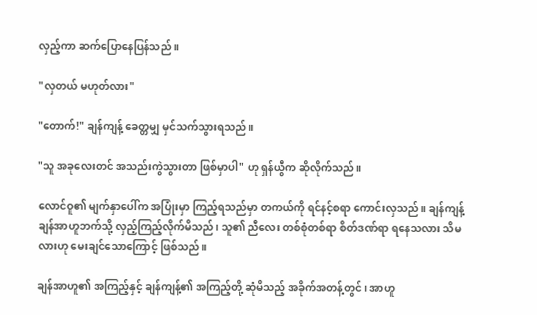လှည့်ကာ ဆက်ပြောနေပြန်သည် ။

"လှတယ် မဟုတ်လား"

"တောက်!" ချန်ကျန့် ခေတ္တမျှ မှင်သက်သွားရသည်။

"သူ အခုလေးတင် အသည်းကွဲသွားတာ ဖြစ်မှာပါ" ဟု ရှန်ယွီက ဆိုလိုက်သည်။

လောင်ဝူ၏ မျက်နှာပေါ်က အပြုံးမှာ ကြည့်ရသည်မှာ တကယ်ကို ရင်နင့်စရာ ကောင်းလှသည်။ ချန်ကျန့် ချန်အာဟူဘက်သို့ လှည့်ကြည့်လိုက်မိသည်၊ သူ၏ ညီလေး တစ်စုံတစ်ရာ စိတ်ဒဏ်ရာ ရနေသလား သိမလားဟု မေးချင်သောကြောင့် ဖြစ်သည်။

ချန်အာဟူ၏ အကြည့်နှင့် ချန်ကျန့်၏ အကြည့်တို့ ဆုံမိသည့် အခိုက်အတန့်တွင်၊ အာဟူ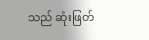သည် ဆုံးဖြတ်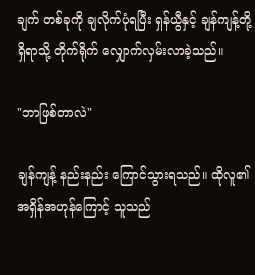ချက် တစ်ခုကို ချလိုက်ပုံရပြီး ရှန်ယွီနှင့် ချန်ကျန့်တို့ရှိရာသို့ တိုက်ရိုက် လျှောက်လှမ်းလာခဲ့သည်။

"ဘာဖြစ်တာလဲ"

ချန်ကျန့် နည်းနည်း ကြောင်သွားရသည်။ ထိုလူ၏ အရှိန်အဟုန်ကြောင့် သူသည်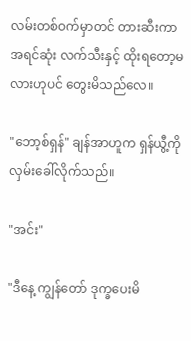လမ်းတစ်ဝက်မှာတင် တားဆီးကာ အရင်ဆုံး လက်သီးနှင့် ထိုးရတော့မလားဟုပင် တွေးမိသည်လေ။

"ဘော့စ်ရှန်" ချန်အာဟူက ရှန်ယွီ့ကို လှမ်းခေါ်လိုက်သည်။

"အင်း"

"ဒီနေ့ ကျွန်တော် ဒုက္ခပေးမိ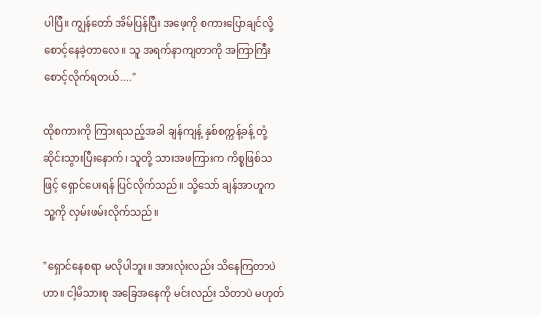ပါပြီ။ ကျွန်တော် အိမ်ပြန်ပြီး အဖေ့ကို စကားပြောချင်လို့ စောင့်နေခဲ့တာလေ။ သူ အရက်နာကျတာကို အကြာကြီး စောင့်လိုက်ရတယ်...."

ထိုစကားကို ကြားရသည့်အခါ ချန်ကျန့် နှစ်စက္ကန့်ခန့် တုံ့ဆိုင်းသွားပြီးနောက်၊ သူတို့ သားအဖကြားက ကိစ္စဖြစ်သဖြင့် ရှောင်ပေးရန် ပြင်လိုက်သည်။ သို့သော် ချန်အာဟူက သူ့ကို လှမ်းဖမ်းလိုက်သည်။

"ရှောင်နေစရာ မလိုပါဘူး။ အားလုံးလည်း သိနေကြတာပဲဟာ။ ငါ့မိသားစု အခြေအနေကို မင်းလည်း သိတာပဲ မဟုတ်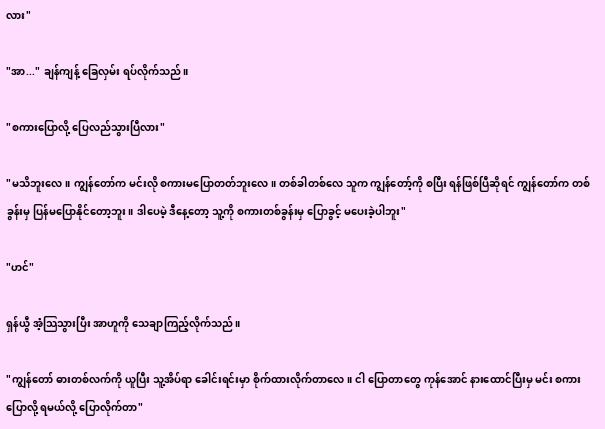လား"

"အာ..." ချန်ကျန့် ခြေလှမ်း ရပ်လိုက်သည်။

"စကားပြောလို့ ပြေလည်သွားပြီလား"

"မသိဘူးလေ။ ကျွန်တော်က မင်းလို စကားမပြောတတ်ဘူးလေ။ တစ်ခါတစ်လေ သူက ကျွန်တော့်ကို စပြီး ရန်ဖြစ်ပြီဆိုရင် ကျွန်တော်က တစ်ခွန်းမှ ပြန်မပြောနိုင်တော့ဘူး။ ဒါပေမဲ့ ဒီနေ့တော့ သူ့ကို စကားတစ်ခွန်းမှ ပြောခွင့် မပေးခဲ့ပါဘူး"

"ဟင်"

ရှန်ယွီ အံ့သြသွားပြီး အာဟူကို သေချာကြည့်လိုက်သည်။

"ကျွန်တော် ဓားတစ်လက်ကို ယူပြီး သူ့အိပ်ရာ ခေါင်းရင်းမှာ စိုက်ထားလိုက်တာလေ။ ငါ ပြောတာတွေ ကုန်အောင် နားထောင်ပြီးမှ မင်း စကားပြောလို့ ရမယ်လို့ ပြောလိုက်တာ"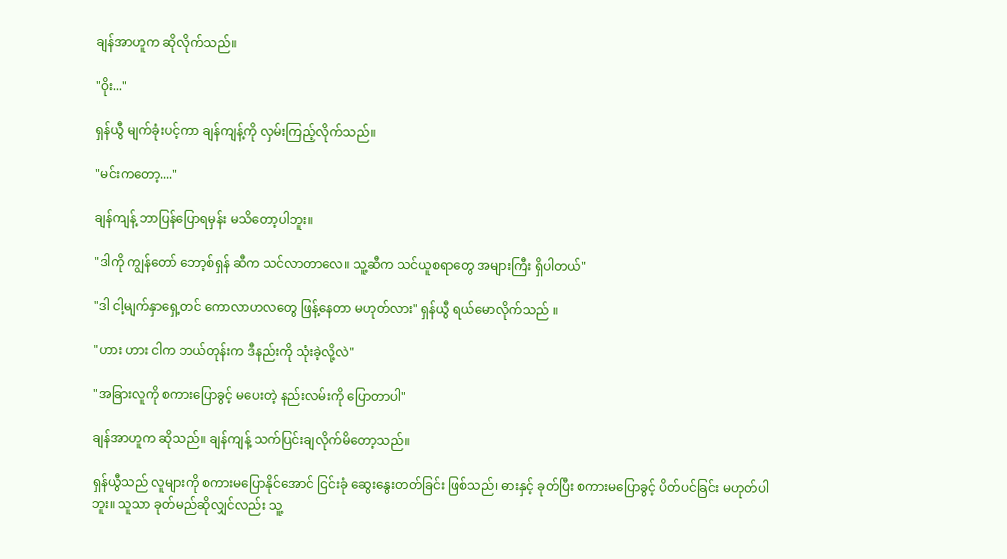ချန်အာဟူက ဆိုလိုက်သည်။

"ဝိုး..."

ရှန်ယွီ မျက်ခုံးပင့်ကာ ချန်ကျန့်ကို လှမ်းကြည့်လိုက်သည်။

"မင်းကတော့...."

ချန်ကျန့် ဘာပြန်ပြောရမှန်း မသိတော့ပါဘူး။

"ဒါကို ကျွန်တော် ဘော့စ်ရှန် ဆီက သင်လာတာလေ။ သူ့ဆီက သင်ယူစရာတွေ အများကြီး ရှိပါတယ်"

"ဒါ ငါ့မျက်နှာရှေ့တင် ကောလာဟလတွေ ဖြန့်နေတာ မဟုတ်လား" ရှန်ယွီ ရယ်မောလိုက်သည် ။

"ဟား ဟား ငါက ဘယ်တုန်းက ဒီနည်းကို သုံးခဲ့လို့လဲ"

"အခြားလူကို စကားပြောခွင့် မပေးတဲ့ နည်းလမ်းကို ပြောတာပါ"

ချန်အာဟူက ဆိုသည်။ ချန်ကျန့် သက်ပြင်းချလိုက်မိတော့သည်။

ရှန်ယွီသည် လူများကို စကားမပြောနိုင်အောင် ငြင်းခုံ ဆွေးနွေးတတ်ခြင်း ဖြစ်သည်၊ ဓားနှင့် ခုတ်ပြီး စကားမပြောခွင့် ပိတ်ပင်ခြင်း မဟုတ်ပါဘူး။ သူသာ ခုတ်မည်ဆိုလျှင်လည်း သူ့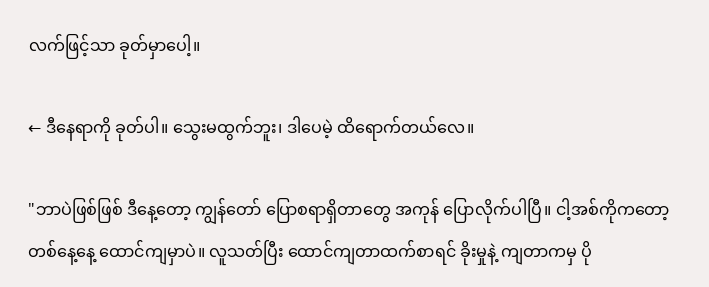လက်ဖြင့်သာ ခုတ်မှာပေါ့။

← ဒီနေရာကို ခုတ်ပါ။ သွေးမထွက်ဘူး၊ ဒါပေမဲ့ ထိရောက်တယ်လေ။

"ဘာပဲဖြစ်ဖြစ် ဒီနေ့တော့ ကျွန်တော် ပြောစရာရှိတာတွေ အကုန် ပြောလိုက်ပါပြီ။ ငါ့အစ်ကိုကတော့ တစ်နေ့နေ့ ထောင်ကျမှာပဲ။ လူသတ်ပြီး ထောင်ကျတာထက်စာရင် ခိုးမှုနဲ့ ကျတာကမှ ပို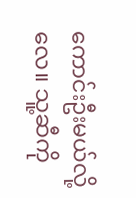ကောင်းဦးမယ်လို့လေ။ သူ့ဆီကို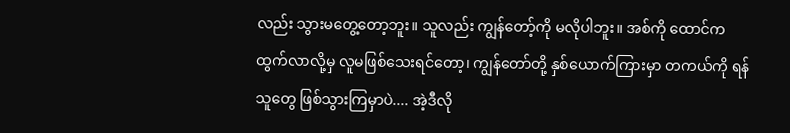လည်း သွားမတွေ့တော့ဘူး။ သူလည်း ကျွန်တော့်ကို မလိုပါဘူး။ အစ်ကို ထောင်က ထွက်လာလို့မှ လူမဖြစ်သေးရင်တော့၊ ကျွန်တော်တို့ နှစ်ယောက်ကြားမှာ တကယ်ကို ရန်သူတွေ ဖြစ်သွားကြမှာပဲ.... အဲ့ဒီလို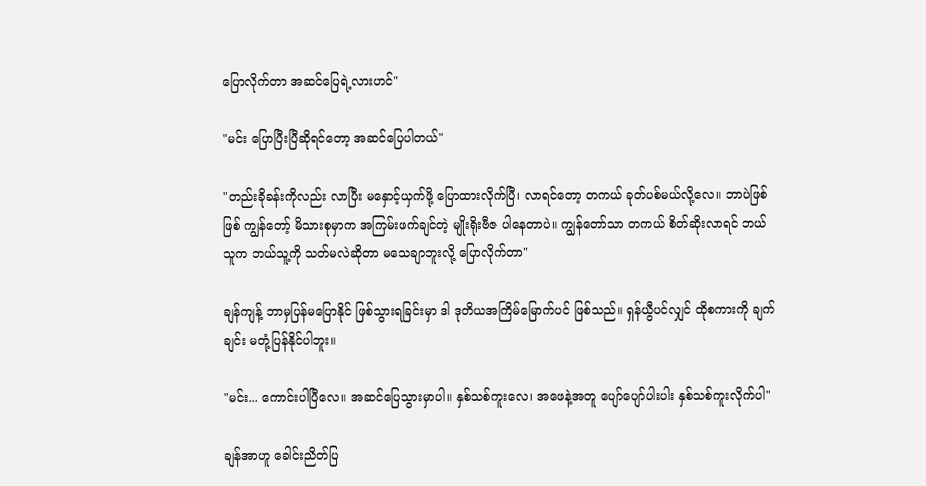ပြောလိုက်တာ အဆင်ပြေရဲ့လားဟင်"

"မင်း ပြောပြီးပြီဆိုရင်တော့ အဆင်ပြေပါတယ်"

"တည်းခိုခန်းကိုလည်း လာပြီး မနှောင့်ယှက်ဖို့ ပြောထားလိုက်ပြီ၊ လာရင်တော့ တကယ် ခုတ်ပစ်မယ်လို့လေ။ ဘာပဲဖြစ်ဖြစ် ကျွန်တော့် မိသားစုမှာက အကြမ်းဖက်ချင်တဲ့ မျိုးရိုးဗီဇ ပါနေတာပဲ။ ကျွန်တော်သာ တကယ် စိတ်ဆိုးလာရင် ဘယ်သူက ဘယ်သူ့ကို သတ်မလဲဆိုတာ မသေချာဘူးလို့ ပြောလိုက်တာ"

ချန်ကျန့် ဘာမှပြန်မပြောနိုင် ဖြစ်သွားရခြင်းမှာ ဒါ ဒုတိယအကြိမ်မြောက်ပင် ဖြစ်သည်။ ရှန်ယွီပင်လျှင် ထိုစကားကို ချက်ချင်း မတုံ့ပြန်နိုင်ပါဘူး။

"မင်း... ကောင်းပါပြီလေ။ အဆင်ပြေသွားမှာပါ။ နှစ်သစ်ကူးလေ၊ အဖေနဲ့အတူ ပျော်ပျော်ပါးပါး နှစ်သစ်ကူးလိုက်ပါ"

ချန်အာဟူ ခေါင်းညိတ်ပြ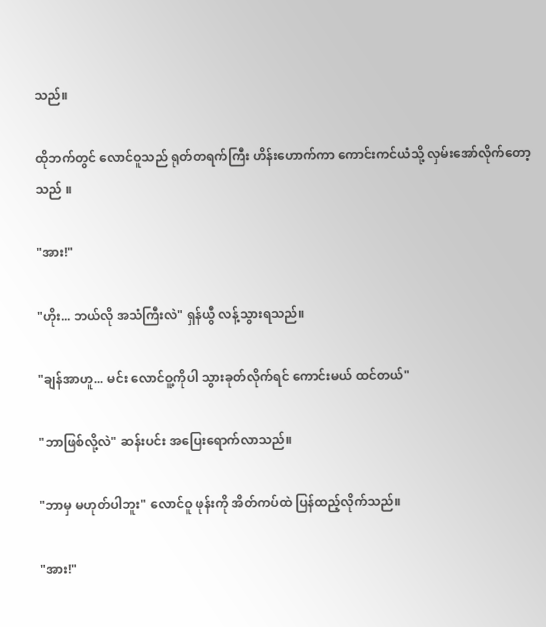သည်။

ထိုဘက်တွင် လောင်ဝူသည် ရုတ်တရက်ကြီး ဟိန်းဟောက်ကာ ကောင်းကင်ယံသို့ လှမ်းအော်လိုက်တော့သည် ။

"အား!"

"ဟိုး... ဘယ်လို အသံကြီးလဲ" ရှန်ယွီ လန့်သွားရသည်။

"ချန်အာဟူ... မင်း လောင်ဝူ့ကိုပါ သွားခုတ်လိုက်ရင် ကောင်းမယ် ထင်တယ်"

"ဘာဖြစ်လို့လဲ" ဆန်းပင်း အပြေးရောက်လာသည်။

"ဘာမှ မဟုတ်ပါဘူး" လောင်ဝူ ဖုန်းကို အိတ်ကပ်ထဲ ပြန်ထည့်လိုက်သည်။

"အား!"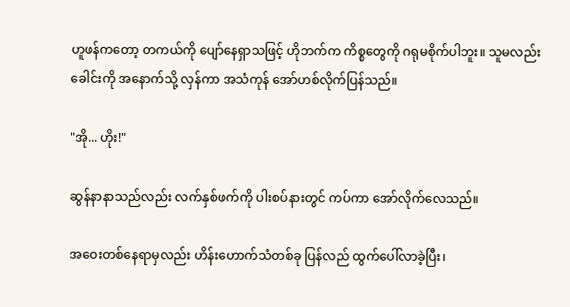ဟူဖန်ကတော့ တကယ်ကို ပျော်နေရှာသဖြင့် ဟိုဘက်က ကိစ္စတွေကို ဂရုမစိုက်ပါဘူး။ သူမလည်း ခေါင်းကို အနောက်သို့ လှန်ကာ အသံကုန် အော်ဟစ်လိုက်ပြန်သည်။

"အို... ဟိုး!"

ဆွန်နာနာသည်လည်း လက်နှစ်ဖက်ကို ပါးစပ်နားတွင် ကပ်ကာ အော်လိုက်လေသည်။

အဝေးတစ်နေရာမှလည်း ဟိန်းဟောက်သံတစ်ခု ပြန်လည် ထွက်ပေါ်လာခဲ့ပြီး၊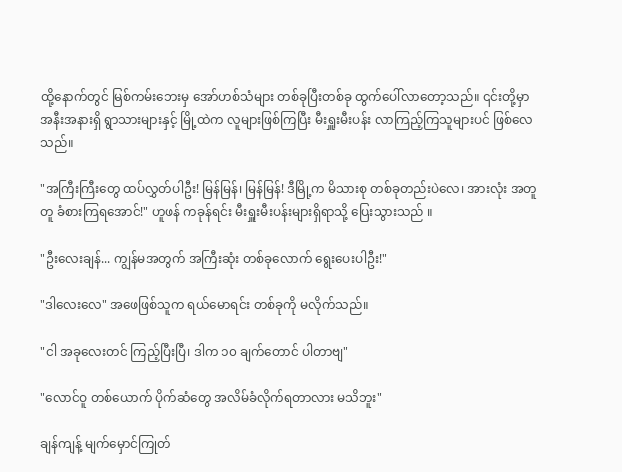ထို့နောက်တွင် မြစ်ကမ်းဘေးမှ အော်ဟစ်သံများ တစ်ခုပြီးတစ်ခု ထွက်ပေါ်လာတော့သည်။ ၎င်းတို့မှာ အနီးအနားရှိ ရွာသားများနှင့် မြို့ထဲက လူများဖြစ်ကြပြီး မီးရှူးမီးပန်း လာကြည့်ကြသူများပင် ဖြစ်လေသည်။

"အကြီးကြီးတွေ ထပ်လွှတ်ပါဦး! မြန်မြန်၊ မြန်မြန်! ဒီမြို့က မိသားစု တစ်ခုတည်းပဲလေ၊ အားလုံး အတူတူ ခံစားကြရအောင်!" ဟူဖန် ကခုန်ရင်း မီးရှူးမီးပန်းများရှိရာသို့ ပြေးသွားသည် ။

"ဦးလေးချန်... ကျွန်မအတွက် အကြီးဆုံး တစ်ခုလောက် ရွေးပေးပါဦး!"

"ဒါလေးလေ" အဖေဖြစ်သူက ရယ်မောရင်း တစ်ခုကို မလိုက်သည်။

"ငါ အခုလေးတင် ကြည့်ပြီးပြီ၊ ဒါက ၁၀ ချက်တောင် ပါတာဗျ"

"လောင်ဝူ တစ်ယောက် ပိုက်ဆံတွေ အလိမ်ခံလိုက်ရတာလား မသိဘူး"

ချန်ကျန့် မျက်မှောင်ကြုတ်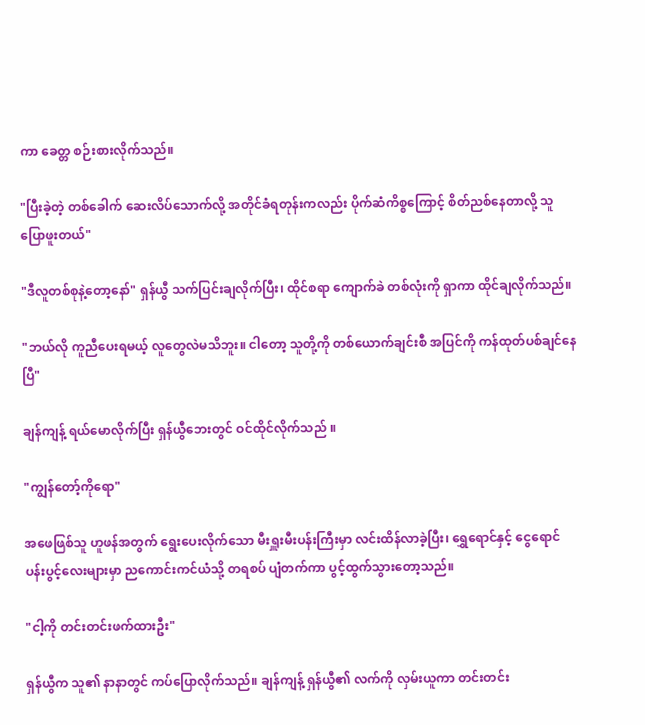ကာ ခေတ္တ စဉ်းစားလိုက်သည်။

"ပြီးခဲ့တဲ့ တစ်ခေါက် ဆေးလိပ်သောက်လို့ အတိုင်ခံရတုန်းကလည်း ပိုက်ဆံကိစ္စကြောင့် စိတ်ညစ်နေတာလို့ သူ ပြောဖူးတယ်"

"ဒီလူတစ်စုနဲ့တော့နော်" ရှန်ယွီ သက်ပြင်းချလိုက်ပြီး၊ ထိုင်စရာ ကျောက်ခဲ တစ်လုံးကို ရှာကာ ထိုင်ချလိုက်သည်။

"ဘယ်လို ကူညီပေးရမယ့် လူတွေလဲမသိဘူး။ ငါတော့ သူတို့ကို တစ်ယောက်ချင်းစီ အပြင်ကို ကန်ထုတ်ပစ်ချင်နေပြီ"

ချန်ကျန့် ရယ်မောလိုက်ပြီး ရှန်ယွီဘေးတွင် ဝင်ထိုင်လိုက်သည် ။

"ကျွန်တော့်ကိုရော"

အဖေဖြစ်သူ ဟူဖန်အတွက် ရွေးပေးလိုက်သော မီးရှူးမီးပန်းကြီးမှာ လင်းထိန်လာခဲ့ပြီး၊ ရွှေရောင်နှင့် ငွေရောင် ပန်းပွင့်လေးများမှာ ညကောင်းကင်ယံသို့ တရစပ် ပျံတက်ကာ ပွင့်ထွက်သွားတော့သည်။

"ငါ့ကို တင်းတင်းဖက်ထားဦး"

ရှန်ယွီက သူ၏ နာနာတွင် ကပ်ပြောလိုက်သည်။ ချန်ကျန့် ရှန်ယွီ၏ လက်ကို လှမ်းယူကာ တင်းတင်း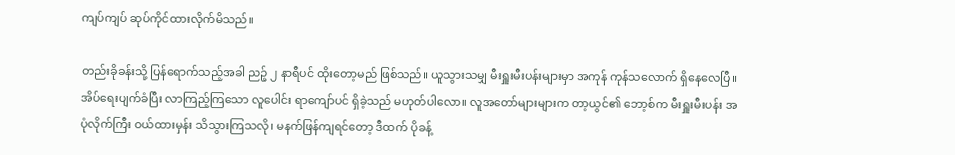ကျပ်ကျပ် ဆုပ်ကိုင်ထားလိုက်မိသည်။

တည်းခိုခန်းသို့ ပြန်ရောက်သည့်အခါ ညဉ့် ၂ နာရီပင် ထိုးတော့မည် ဖြစ်သည်။ ယူသွားသမျှ မီးရှူးမီးပန်းများမှာ အကုန် ကုန်သလောက် ရှိနေလေပြီ။ အိပ်ရေးပျက်ခံပြီး လာကြည့်ကြသော လူပေါင်း ရာကျော်ပင် ရှိခဲ့သည် မဟုတ်ပါလော။ လူအတော်များများက တာ့ယွင်၏ ဘော့စ်က မီးရှူးမီးပန်း အပုံလိုက်ကြီး ဝယ်ထားမှန်း သိသွားကြသလို၊ မနက်ဖြန်ကျရင်တော့ ဒီထက် ပိုခန့်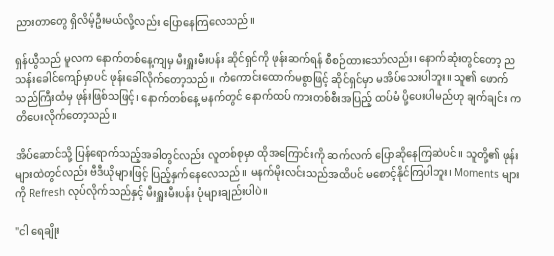ညားတာတွေ ရှိလိမ့်ဦးမယ်လို့လည်း ပြောနေကြလေသည်။

ရှန်ယွီသည် မူလက နောက်တစ်နေ့ကျမှ မီးရှူးမီးပန်း ဆိုင်ရှင်ကို ဖုန်းဆက်ရန် စီစဉ်ထားသော်လည်း၊ နောက်ဆုံးတွင်တော့ ညသန်းခေါင်ကျော်မှာပင် ဖုန်းခေါ်လိုက်တော့သည်။ ကံကောင်းထောက်မစွာဖြင့် ဆိုင်ရှင်မှာ မအိပ်သေးပါဘူး။ သူ၏ ဖောက်သည်ကြီးထံမှ ဖုန်းဖြစ်သဖြင့်၊ နောက်တစ်နေ့ မနက်တွင် နောက်ထပ် ကားတစ်စီးအပြည့် ထပ်မံ ပို့ပေးပါမည်ဟု ချက်ချင်း ကတိပေးလိုက်တော့သည်။

အိပ်ဆောင်သို့ ပြန်ရောက်သည့်အခါတွင်လည်း လူတစ်စုမှာ ထိုအကြောင်းကို ဆက်လက် ပြောဆိုနေကြဆဲပင်။ သူတို့၏ ဖုန်းများထဲတွင်လည်း ဗီဒီယိုများဖြင့် ပြည့်နှက်နေလေသည်။ မနက်မိုးလင်းသည်အထိပင် မစောင့်နိုင်ကြပါဘူး၊ Moments များကို Refresh လုပ်လိုက်သည်နှင့် မီးရှူးမီးပန်း ပုံများချည်းပါပဲ။

"ငါ ရေချိုး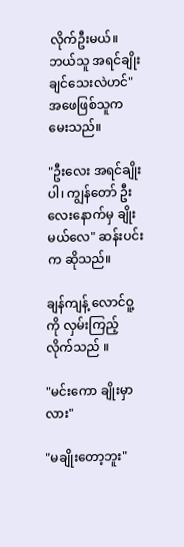လိုက်ဦးမယ်။ ဘယ်သူ အရင်ချိုးချင်သေးလဲဟင်" အဖေဖြစ်သူက မေးသည်။

"ဦးလေး အရင်ချိုးပါ၊ ကျွန်တော် ဦးလေးနောက်မှ ချိုးမယ်လေ" ဆန်းပင်းက ဆိုသည်။

ချန်ကျန့် လောင်ဝူ့ကို လှမ်းကြည့်လိုက်သည် ။

"မင်းကော ချိုးမှာလား"

"မချိုးတော့ဘူး"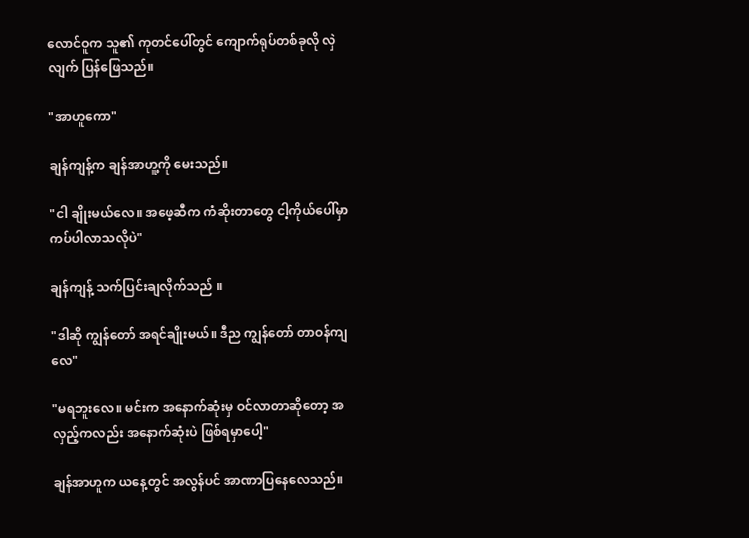လောင်ဝူက သူ၏ ကုတင်ပေါ်တွင် ကျောက်ရုပ်တစ်ခုလို လှဲလျက် ပြန်ဖြေသည်။

"အာဟူကော"

ချန်ကျန့်က ချန်အာဟူ့ကို မေးသည်။

"ငါ ချိုးမယ်လေ။ အဖေ့ဆီက ကံဆိုးတာတွေ ငါ့ကိုယ်ပေါ်မှာ ကပ်ပါလာသလိုပဲ"

ချန်ကျန့် သက်ပြင်းချလိုက်သည် ။

"ဒါဆို ကျွန်တော် အရင်ချိုးမယ်။ ဒီည ကျွန်တော် တာဝန်ကျလေ"

"မရဘူးလေ။ မင်းက အနောက်ဆုံးမှ ဝင်လာတာဆိုတော့ အလှည့်ကလည်း အနောက်ဆုံးပဲ ဖြစ်ရမှာပေါ့"

ချန်အာဟူက ယနေ့တွင် အလွန်ပင် အာဏာပြနေလေသည်။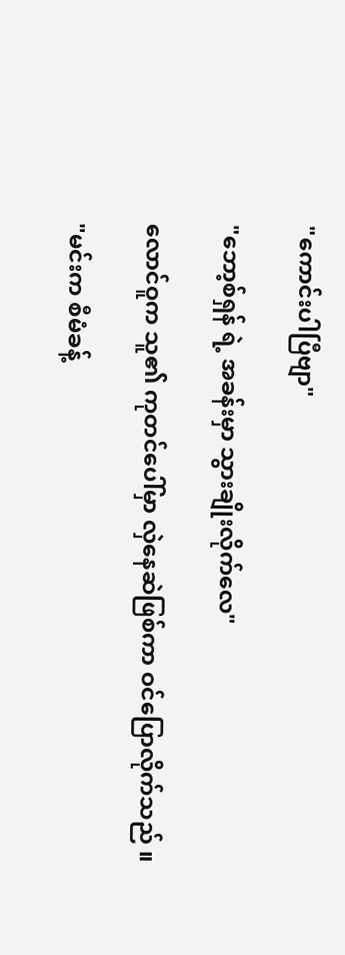"ကောင်းပါပြီဗျာ"

"ဘော့စ်ရှန် ရဲ့ အခန်းမှာ သွားချိုးလိုက်လေ"

လောင်ဝူက သူ၏ ကုတင်ပေါ်မှာ လှဲနေဆဲဖြစ်ကာ ဝင်ပြောလိုက်သည် ။

"မင်းက စီမံခန့်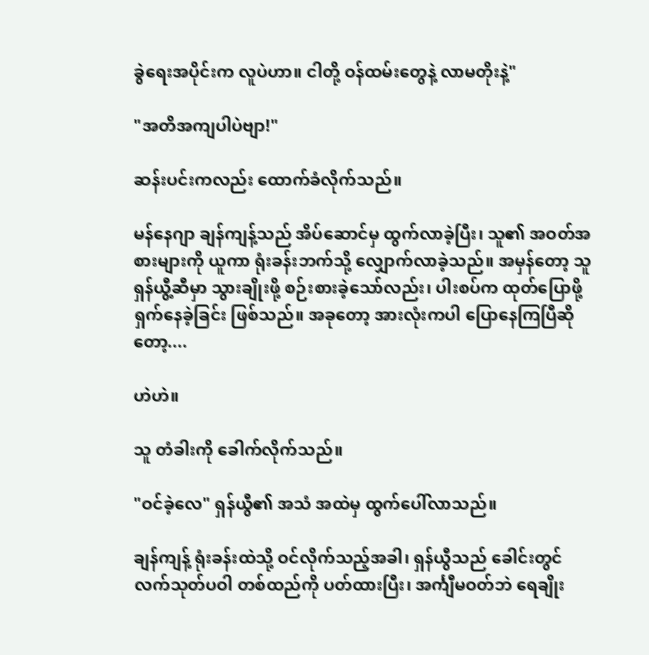ခွဲရေးအပိုင်းက လူပဲဟာ။ ငါတို့ ဝန်ထမ်းတွေနဲ့ လာမတိုးနဲ့"

"အတိအကျပါပဲဗျာ!"

ဆန်းပင်းကလည်း ထောက်ခံလိုက်သည်။

မန်နေဂျာ ချန်ကျန့်သည် အိပ်ဆောင်မှ ထွက်လာခဲ့ပြီး၊ သူ၏ အဝတ်အစားများကို ယူကာ ရုံးခန်းဘက်သို့ လျှောက်လာခဲ့သည်။ အမှန်တော့ သူ ရှန်ယွီ့ဆီမှာ သွားချိုးဖို့ စဉ်းစားခဲ့သော်လည်း၊ ပါးစပ်က ထုတ်ပြောဖို့ ရှက်နေခဲ့ခြင်း ဖြစ်သည်။ အခုတော့ အားလုံးကပါ ပြောနေကြပြီဆိုတော့....

ဟဲဟဲ။

သူ တံခါးကို ခေါက်လိုက်သည်။

"ဝင်ခဲ့လေ" ရှန်ယွီ၏ အသံ အထဲမှ ထွက်ပေါ်လာသည်။

ချန်ကျန့် ရုံးခန်းထဲသို့ ဝင်လိုက်သည့်အခါ၊ ရှန်ယွီသည် ခေါင်းတွင် လက်သုတ်ပဝါ တစ်ထည်ကို ပတ်ထားပြီး၊ အင်္ကျီမဝတ်ဘဲ ရေချိုး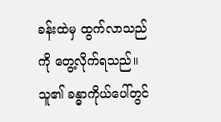ခန်းထဲမှ ထွက်လာသည်ကို တွေ့လိုက်ရသည်။ သူ၏ ခန္ဓာကိုယ်ပေါ်တွင်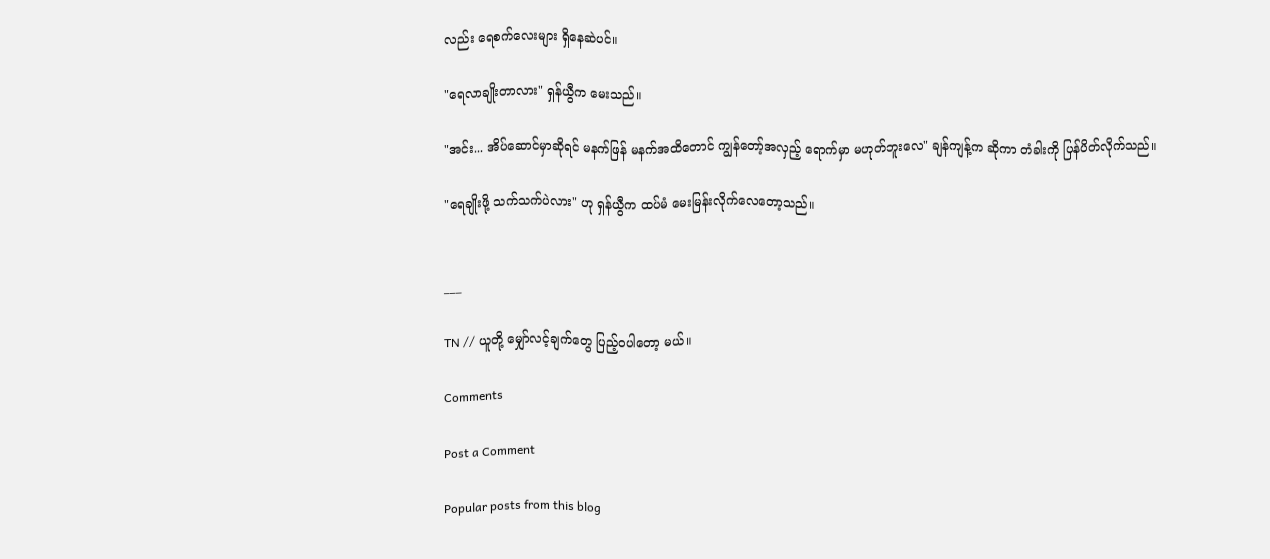လည်း ရေစက်လေးများ ရှိနေဆဲပင်။

"ရေလာချိုးတာလား" ရှန်ယွီက မေးသည်။

"အင်း... အိပ်ဆောင်မှာဆိုရင် မနက်ဖြန် မနက်အထိတောင် ကျွန်တော့်အလှည့် ရောက်မှာ မဟုတ်ဘူးလေ" ချန်ကျန့်က ဆိုကာ တံခါးကို ပြန်ပိတ်လိုက်သည်။

"ရေချိုးဖို့ သက်သက်ပဲလား" ဟု ရှန်ယွီက ထပ်မံ မေးမြန်းလိုက်လေတော့သည်။


___

TN // ယူတို့ မျှော်လင့်ချက်တွေ ပြည့်ဝပါတော့ မယ်။

Comments

Post a Comment

Popular posts from this blog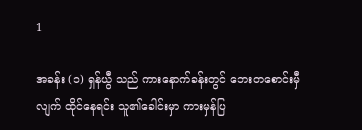1

အခန်း (၁) ရှန်ယွီ သည် ကားနောက်ခန်းတွင် ဘေးတစောင်းမှီလျက် ထိုင်နေရင်း သူ၏ခေါင်းမှာ ကားမှန်ပြ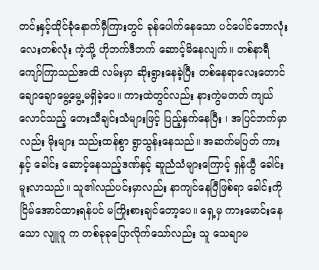တင်းနှင့်ထိုင်ခုံနောက်မှီကြားတွင် ခုန်ပေါက်နေသော ပင်ပေါင်ဘောလုံးလေးတစ်လုံး ကဲ့သို့ ဟိုဘက်ဒီဘက် ဆောင့်မိနေလျက်။ တစ်နာရီကျော်ကြာသည်အထိ လမ်းမှာ ဆိုးရွားနေခဲ့ပြီး တစ်နေရာလေးတောင် ချောချောမွေ့မွေ့မရှိခဲ့ပေ။ ကားထဲတွင်လည်း နားကွဲမတတ် ကျယ်လောင်သည့် တေးသီချင်းသံများဖြင့် ပြည့်နှက်နေပြီး ၊ အပြင်ဘက်မှာလည်း မိုးများ သည်းထန်စွာ ရွာသွန်းနေသည်။ အဆက်မပြတ် ကားနှင့် ခေါင်း ဆောင့်နေသည့်ဒဏ်နှင့် ဆူညံသံများကြောင့် ရှန်ယွီ ခေါင်းမူးလာသည်။ သူ၏လည်ပင်းမှာလည်း နာကျင်နေပြီဖြစ်ရာ ခေါင်းကို ငြိမ်အောင်ထားရန်ပင် မကြိုးစားချင်တော့ပေ။ ရှေ့မှ ကားမောင်းနေသော လျူဝူ က တစ်ခုခုပြောလိုက်သော်လည်း သူ သေချာမ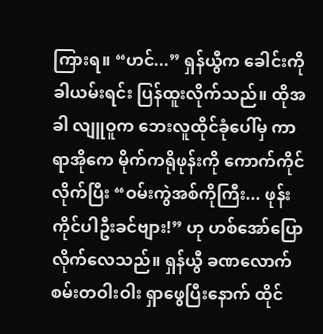ကြားရ။ “ဟင်...” ရှန်ယွီက ခေါင်းကိုခါယမ်းရင်း ပြန်ထူးလိုက်သည်။ ထိုအခါ လျူဝူက ဘေးလူထိုင်ခုံပေါ်မှ ကာရာအိုကေ မိုက်ကရိုဖုန်းကို ကောက်ကိုင်လိုက်ပြီး “ဝမ်းကွဲအစ်ကိုကြီး... ဖုန်းကိုင်ပါဦးခင်ဗျား!” ဟု ဟစ်အော်ပြောလိုက်လေသည်။ ရှန်ယွီ ခဏလောက် စမ်းတဝါးဝါး ရှာဖွေပြီးနောက် ထိုင်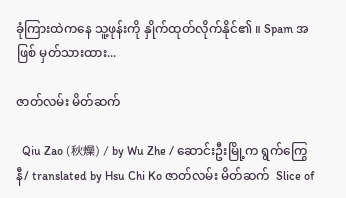ခုံကြားထဲကနေ သူ့ဖုန်းကို နှိုက်ထုတ်လိုက်နိုင်၏ ။ Spam အဖြစ် မှတ်သားထား...

ဇာတ်လမ်း မိတ်ဆက်

  Qiu Zao (秋燥) / by Wu Zhe / ဆောင်းဦးမြို့က ရွက်ကြွေနီ/ translated by Hsu Chi Ko ဇာတ်လမ်း မိတ်ဆက်  Slice of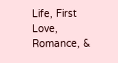Life, First Love, Romance, &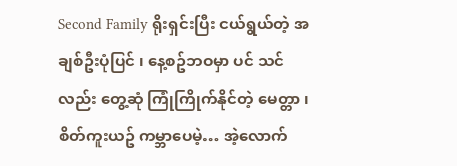Second Family ရိုးရှင်းပြီး ငယ်ရွယ်တဲ့ အချစ်ဦးပုံပြင် ၊ နေ့စဥ်ဘဝမှာ ပင် သင်လည်း တွေ့ဆုံ ကြုံကြိုက်နိုင်တဲ့ မေတ္တာ ၊  စိတ်ကူးယဥ် ကမ္ဘာပေမဲ့… အဲ့လောက်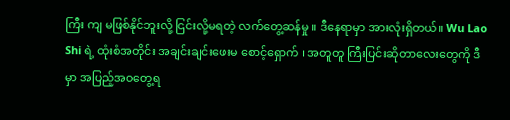ကြီး ကျ မဖြစ်နိုင်ဘူးလို့ ငြင်းလို့မရတဲ့ လက်တွေ့ဆန်မှု ။ ဒီနေရာမှာ အားလုံးရှိတယ်။ Wu Lao Shi ရဲ့ ထုံးစံအတိုင်း အချင်းချင်းဖေးမ စောင့်‌ရှောက် ၊ အတူတူ ကြီးပြင်းဆိုတာလေးတွေကို ဒီမှာ အပြည့်အဝတွေ့ရ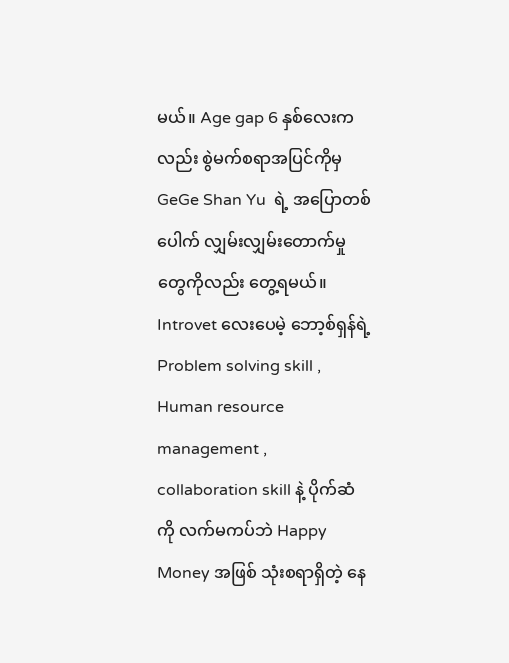မယ်။ Age gap 6 နှစ်လေးကလည်း စွဲမက်စရာအပြင်ကိုမှ GeGe Shan Yu  ရဲ့ အပြောတစ်ပေါက် လျှမ်းလျှမ်းတောက်မှုတွေကိုလည်း တွေ့ရမယ်။ Introvet လေးပေမဲ့ ဘော့စ်ရှန်ရဲ့ Problem solving skill , Human resource management , collaboration skill နဲ့ ပိုက်ဆံကို လက်မကပ်ဘဲ Happy Money အဖြစ် သုံးစရာရှိတဲ့ နေ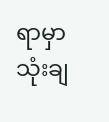ရာမှာ သုံးချ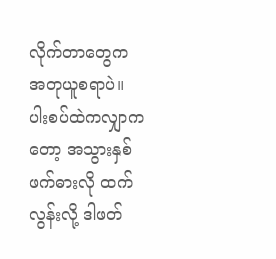လိုက်တာတွေက အတုယူစရာပဲ။ ပါးစပ်ထဲကလျှာကတော့ အသွားနှစ်ဖက်ဓားလို ထက်လွန်းလို့ ဒါဖတ်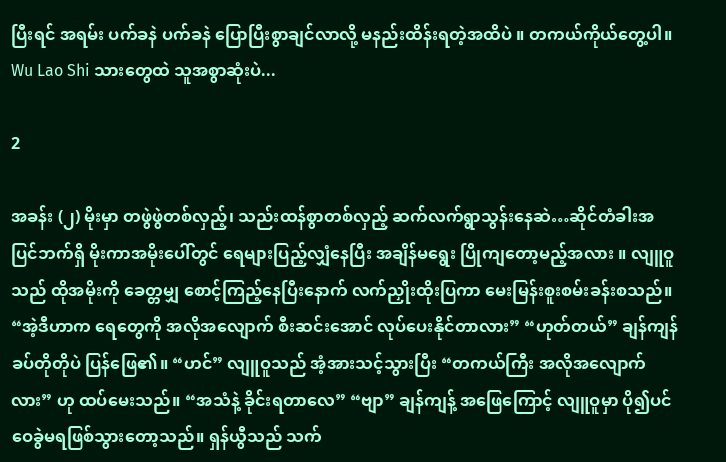ပြီးရင် အရမ်း ပက်ခနဲ ပက်ခနဲ ပြောပြီးစွာချင်လာလို့ မနည်းထိန်းရတဲ့အထိပဲ ။ တကယ်ကိုယ်တွေ့ပါ။ Wu Lao Shi သားတွေထဲ သူအစွာဆုံးပဲ...

2

အခန်း (၂) မိုးမှာ တဖွဲဖွဲတစ်လှည့်၊ သည်းထန်စွာတစ်လှည့် ဆက်လက်ရွာသွန်းနေဆဲ…ဆိုင်တံခါးအပြင်ဘက်ရှိ မိုးကာအမိုးပေါ်တွင် ရေများပြည့်လျှံနေပြီး အချိန်မရွေး ပြိုကျတော့မည့်အလား ။ လျူဝူသည် ထိုအမိုးကို ခေတ္တမျှ စောင့်ကြည့်နေပြီးနောက် လက်ညှိုးထိုးပြကာ မေးမြန်းစူးစမ်းခန်းစသည်။ “အဲ့ဒီဟာက ရေတွေကို အလိုအလျောက် စီးဆင်းအောင် လုပ်ပေးနိုင်တာလား” “ဟုတ်တယ်” ချန်ကျန် ခပ်တိုတိုပဲ ပြန်ဖြေ၏။ “ဟင်” လျူဝူသည် အံ့အားသင့်သွားပြီး “တကယ်ကြီး အလိုအလျောက်လား” ဟု ထပ်မေးသည်။ “အသံနဲ့ ခိုင်းရတာလေ” “ဗျာ” ချန်ကျန့် အဖြေကြောင့် လျူဝူမှာ ပို၍ပင် ဝေခွဲမရဖြစ်သွားတော့သည်။ ရှန်ယွီသည် သက်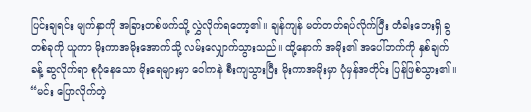ပြင်းချရင်း မျက်နှာကို အခြားတစ်ဖက်သို့ လွှဲလိုက်ရ‌တော့၏။ ချန်ကျန် မတ်တတ်ရပ်လိုက်ပြီး တံခါးဘေးရှိ ခွတစ်ခုကို ယူကာ မိုးကာအမိုးအောက်သို့ လမ်းလျှောက်သွားသည်။ ထို့နောက် အမိုး၏ အပေါ်ဘက်ကို နှစ်ချက်ခန့် ဆွလိုက်ရာ စုပုံနေသော မိုးရေများမှာ ဝေါကနဲ စီးကျသွားပြီး မိုးကာအမိုးမှာ ပုံမှန်အတိုင်း ပြန်ဖြစ်သွား၏။ “မင်း ပြောလိုက်တဲ့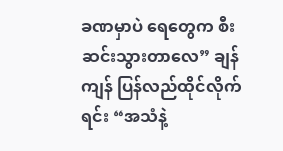ခဏမှာပဲ ရေတွေက စီးဆင်းသွားတာလေ” ချန်ကျန် ပြန်လည်ထိုင်လိုက်ရင်း “အသံနဲ့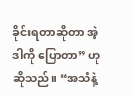ခိုင်းရတာဆိုတာ အဲ့ဒါကို ပြောတာ” ဟု ဆိုသည်။ “အသံနဲ့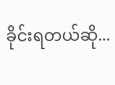ခိုင်းရတယ်ဆို...